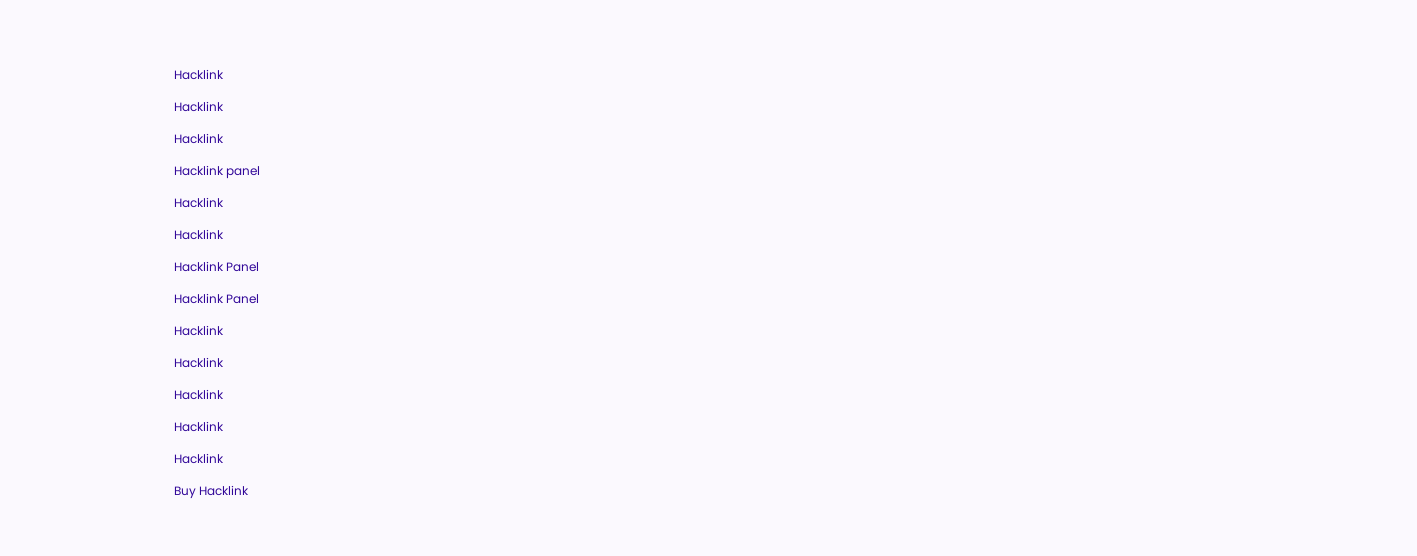Hacklink

Hacklink

Hacklink

Hacklink panel

Hacklink

Hacklink

Hacklink Panel

Hacklink Panel

Hacklink

Hacklink

Hacklink

Hacklink

Hacklink

Buy Hacklink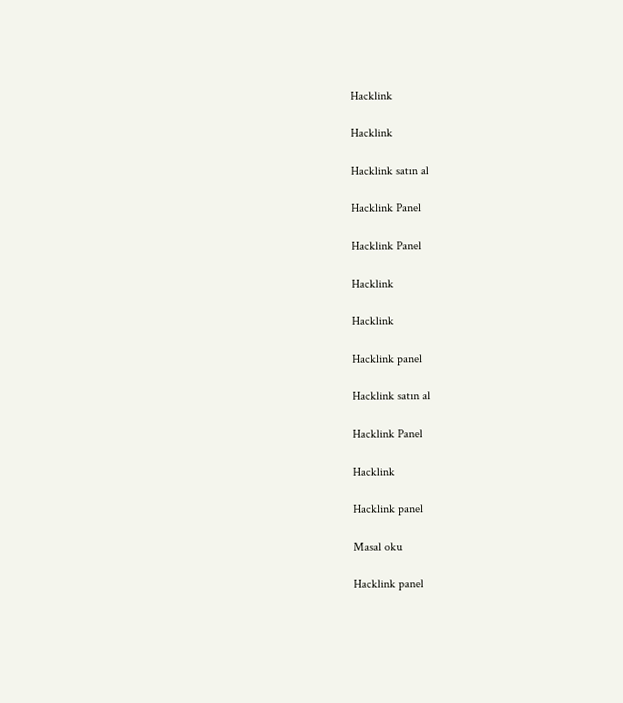Hacklink

Hacklink

Hacklink satın al

Hacklink Panel

Hacklink Panel

Hacklink

Hacklink

Hacklink panel

Hacklink satın al

Hacklink Panel

Hacklink

Hacklink panel

Masal oku

Hacklink panel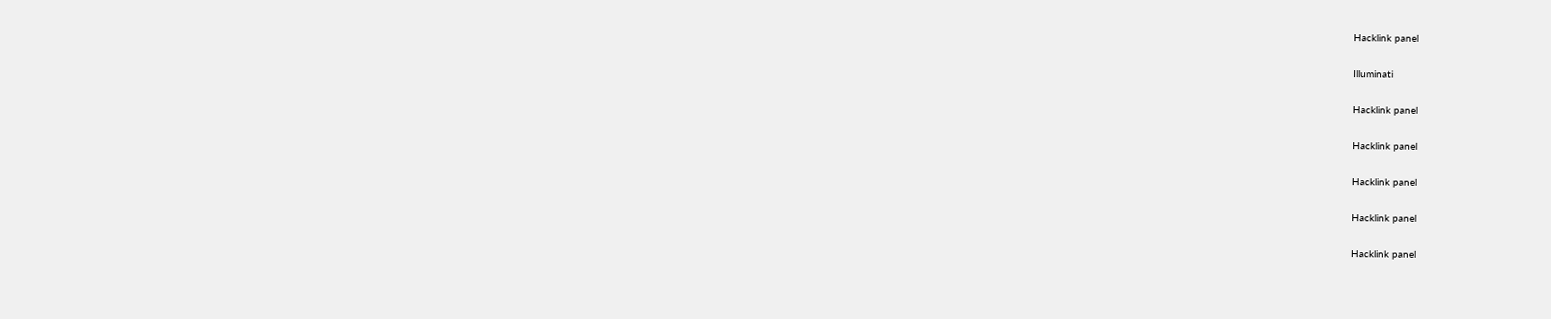Hacklink panel

Illuminati

Hacklink panel

Hacklink panel

Hacklink panel

Hacklink panel

Hacklink panel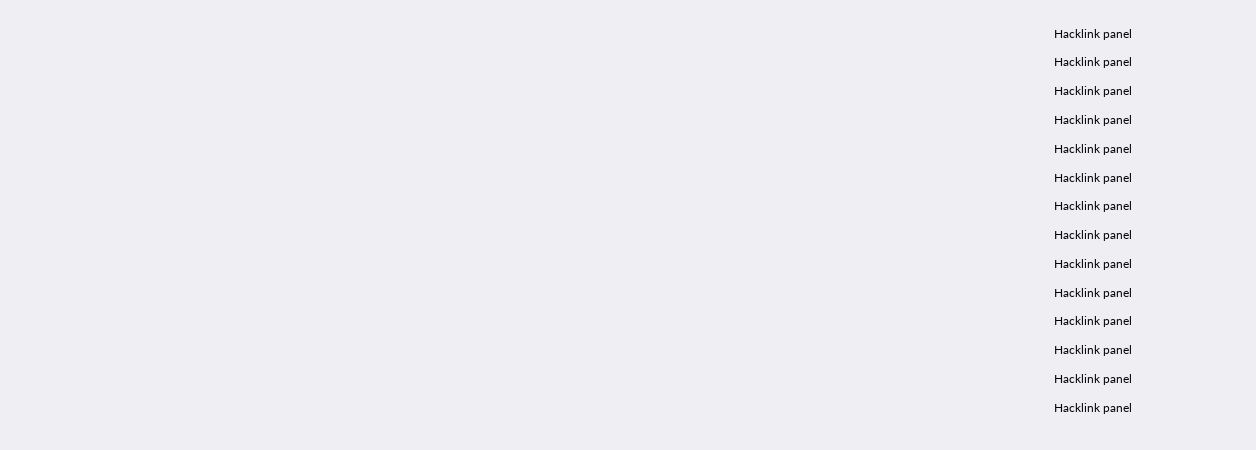Hacklink panel

Hacklink panel

Hacklink panel

Hacklink panel

Hacklink panel

Hacklink panel

Hacklink panel

Hacklink panel

Hacklink panel

Hacklink panel

Hacklink panel

Hacklink panel

Hacklink panel

Hacklink panel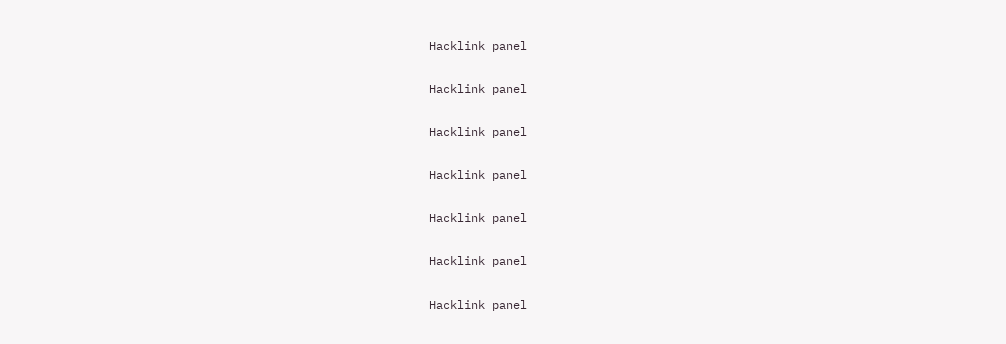Hacklink panel

Hacklink panel

Hacklink panel

Hacklink panel

Hacklink panel

Hacklink panel

Hacklink panel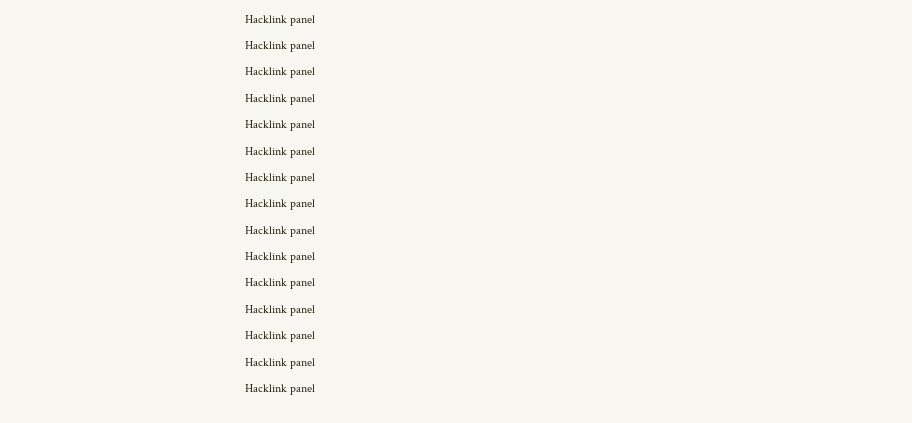Hacklink panel

Hacklink panel

Hacklink panel

Hacklink panel

Hacklink panel

Hacklink panel

Hacklink panel

Hacklink panel

Hacklink panel

Hacklink panel

Hacklink panel

Hacklink panel

Hacklink panel

Hacklink panel

Hacklink panel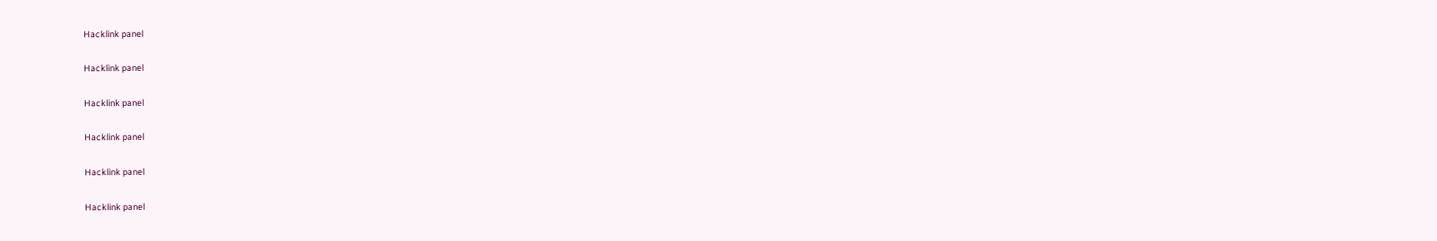Hacklink panel

Hacklink panel

Hacklink panel

Hacklink panel

Hacklink panel

Hacklink panel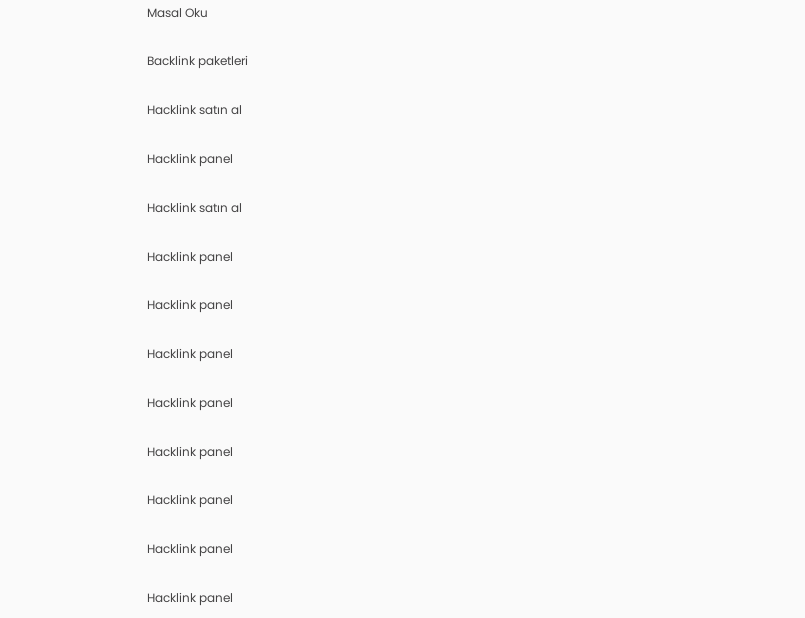Masal Oku

Backlink paketleri

Hacklink satın al

Hacklink panel

Hacklink satın al

Hacklink panel

Hacklink panel

Hacklink panel

Hacklink panel

Hacklink panel

Hacklink panel

Hacklink panel

Hacklink panel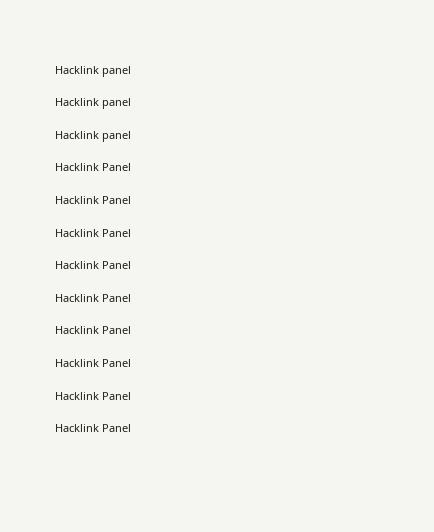Hacklink panel

Hacklink panel

Hacklink panel

Hacklink Panel

Hacklink Panel

Hacklink Panel

Hacklink Panel

Hacklink Panel

Hacklink Panel

Hacklink Panel

Hacklink Panel

Hacklink Panel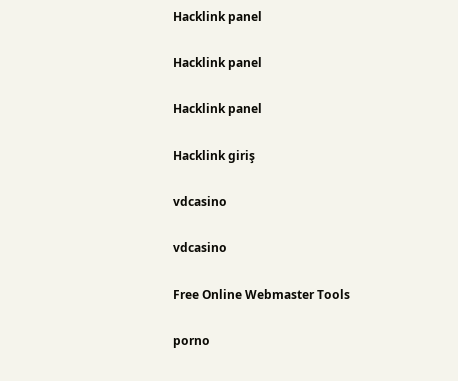Hacklink panel

Hacklink panel

Hacklink panel

Hacklink giriş

vdcasino

vdcasino

Free Online Webmaster Tools

porno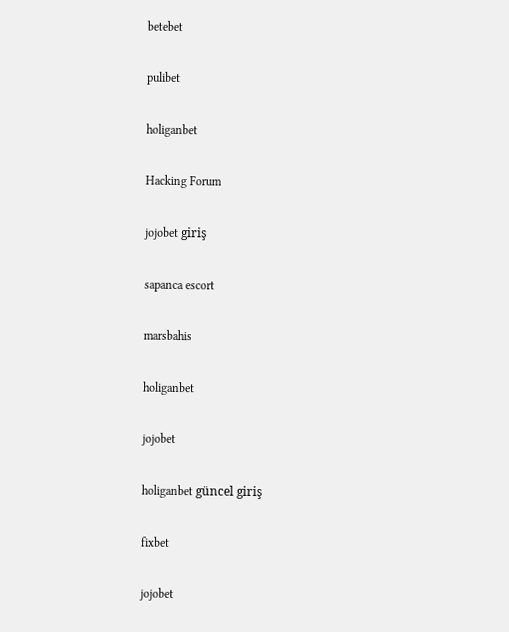betebet

pulibet

holiganbet

Hacking Forum

jojobet giriş

sapanca escort

marsbahis

holiganbet

jojobet

holiganbet güncel giriş

fixbet

jojobet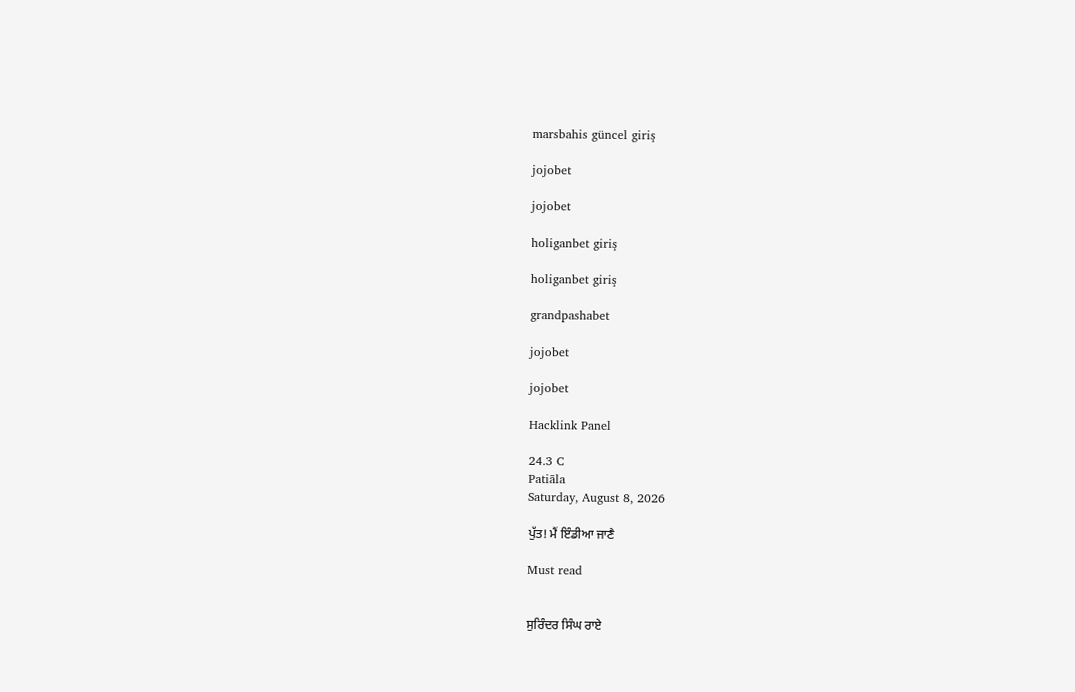marsbahis güncel giriş

jojobet

jojobet

holiganbet giriş

holiganbet giriş

grandpashabet

jojobet

jojobet

Hacklink Panel

24.3 C
Patiāla
Saturday, August 8, 2026

ਪੁੱਤ! ਮੈਂ ਇੰਡੀਆ ਜਾਣੈ

Must read


ਸੁਰਿੰਦਰ ਸਿੰਘ ਰਾਏ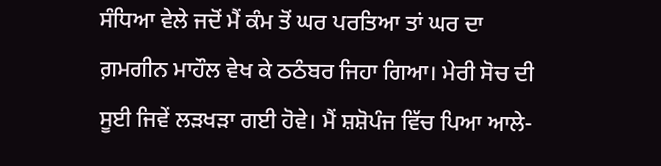ਸੰਧਿਆ ਵੇਲੇ ਜਦੋਂ ਮੈਂ ਕੰਮ ਤੋਂ ਘਰ ਪਰਤਿਆ ਤਾਂ ਘਰ ਦਾ ਗ਼ਮਗੀਨ ਮਾਹੌਲ ਵੇਖ ਕੇ ਠਠੰਬਰ ਜਿਹਾ ਗਿਆ। ਮੇਰੀ ਸੋਚ ਦੀ ਸੂਈ ਜਿਵੇਂ ਲੜਖੜਾ ਗਈ ਹੋਵੇ। ਮੈਂ ਸ਼ਸ਼ੋਪੰਜ ਵਿੱਚ ਪਿਆ ਆਲੇ-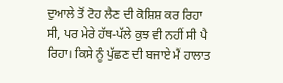ਦੁਆਲੇ ਤੋਂ ਟੋਹ ਲੈਣ ਦੀ ਕੋਸ਼ਿਸ਼ ਕਰ ਰਿਹਾ ਸੀ, ਪਰ ਮੇਰੇ ਹੱਥ-ਪੱਲੇ ਕੁਝ ਵੀ ਨਹੀਂ ਸੀ ਪੈ ਰਿਹਾ। ਕਿਸੇ ਨੂੰ ਪੁੱਛਣ ਦੀ ਬਜਾਏ ਮੈਂ ਹਾਲਾਤ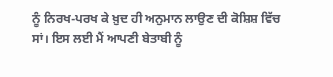ਨੂੰ ਨਿਰਖ-ਪਰਖ ਕੇ ਖ਼ੁਦ ਹੀ ਅਨੁਮਾਨ ਲਾਉਣ ਦੀ ਕੋਸ਼ਿਸ਼ ਵਿੱਚ ਸਾਂ। ਇਸ ਲਈ ਮੈਂ ਆਪਣੀ ਬੇਤਾਬੀ ਨੂੰ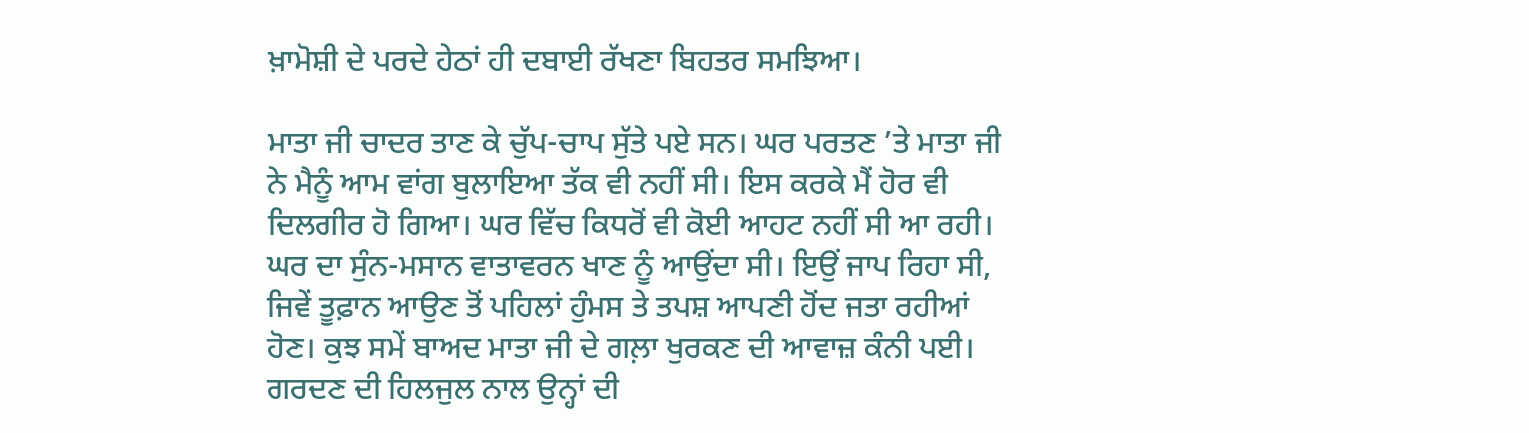ਖ਼ਾਮੋਸ਼ੀ ਦੇ ਪਰਦੇ ਹੇਠਾਂ ਹੀ ਦਬਾਈ ਰੱਖਣਾ ਬਿਹਤਰ ਸਮਝਿਆ।

ਮਾਤਾ ਜੀ ਚਾਦਰ ਤਾਣ ਕੇ ਚੁੱਪ-ਚਾਪ ਸੁੱਤੇ ਪਏ ਸਨ। ਘਰ ਪਰਤਣ ’ਤੇ ਮਾਤਾ ਜੀ ਨੇ ਮੈਨੂੰ ਆਮ ਵਾਂਗ ਬੁਲਾਇਆ ਤੱਕ ਵੀ ਨਹੀਂ ਸੀ। ਇਸ ਕਰਕੇ ਮੈਂ ਹੋਰ ਵੀ ਦਿਲਗੀਰ ਹੋ ਗਿਆ। ਘਰ ਵਿੱਚ ਕਿਧਰੋਂ ਵੀ ਕੋਈ ਆਹਟ ਨਹੀਂ ਸੀ ਆ ਰਹੀ। ਘਰ ਦਾ ਸੁੰਨ-ਮਸਾਨ ਵਾਤਾਵਰਨ ਖਾਣ ਨੂੰ ਆਉਂਦਾ ਸੀ। ਇਉਂ ਜਾਪ ਰਿਹਾ ਸੀ, ਜਿਵੇਂ ਤੂਫ਼ਾਨ ਆਉਣ ਤੋਂ ਪਹਿਲਾਂ ਹੁੰਮਸ ਤੇ ਤਪਸ਼ ਆਪਣੀ ਹੋਂਦ ਜਤਾ ਰਹੀਆਂ ਹੋਣ। ਕੁਝ ਸਮੇਂ ਬਾਅਦ ਮਾਤਾ ਜੀ ਦੇ ਗਲ਼ਾ ਖੁਰਕਣ ਦੀ ਆਵਾਜ਼ ਕੰਨੀ ਪਈ। ਗਰਦਣ ਦੀ ਹਿਲਜੁਲ ਨਾਲ ਉਨ੍ਹਾਂ ਦੀ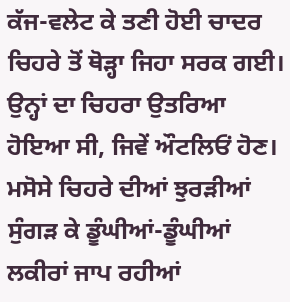ਕੱਜ-ਵਲੇਟ ਕੇ ਤਣੀ ਹੋਈ ਚਾਦਰ ਚਿਹਰੇ ਤੋਂ ਥੋੜ੍ਹਾ ਜਿਹਾ ਸਰਕ ਗਈ। ਉਨ੍ਹਾਂ ਦਾ ਚਿਹਰਾ ਉਤਰਿਆ ਹੋਇਆ ਸੀ, ਜਿਵੇਂ ਔਟਲਿਓਂ ਹੋਣ। ਮਸੋਸੇ ਚਿਹਰੇ ਦੀਆਂ ਝੁਰੜੀਆਂ ਸੁੰਗੜ ਕੇ ਡੂੰਘੀਆਂ-ਡੂੰਘੀਆਂ ਲਕੀਰਾਂ ਜਾਪ ਰਹੀਆਂ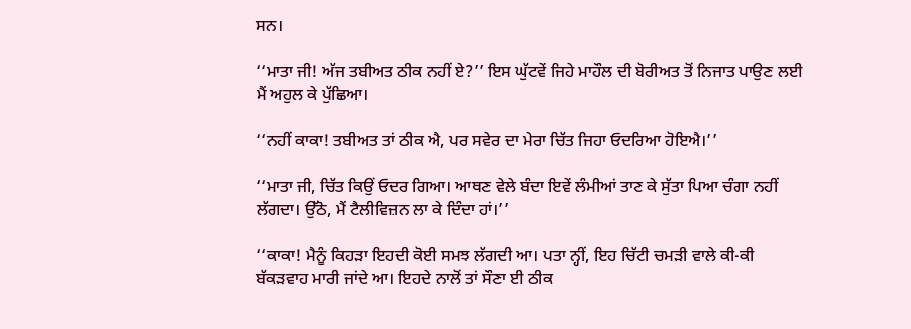ਸਨ।

‘‘ਮਾਤਾ ਜੀ! ਅੱਜ ਤਬੀਅਤ ਠੀਕ ਨਹੀਂ ਏ?’’ ਇਸ ਘੁੱਟਵੇਂ ਜਿਹੇ ਮਾਹੌਲ ਦੀ ਬੋਰੀਅਤ ਤੋਂ ਨਿਜਾਤ ਪਾਉਣ ਲਈ ਮੈਂ ਅਹੁਲ ਕੇ ਪੁੱਛਿਆ।

‘‘ਨਹੀਂ ਕਾਕਾ! ਤਬੀਅਤ ਤਾਂ ਠੀਕ ਐ, ਪਰ ਸਵੇਰ ਦਾ ਮੇਰਾ ਚਿੱਤ ਜਿਹਾ ਓਦਰਿਆ ਹੋਇਐ।’’

‘‘ਮਾਤਾ ਜੀ, ਚਿੱਤ ਕਿਉਂ ਓਦਰ ਗਿਆ। ਆਥਣ ਵੇਲੇ ਬੰਦਾ ਇਵੇਂ ਲੰਮੀਆਂ ਤਾਣ ਕੇ ਸੁੱਤਾ ਪਿਆ ਚੰਗਾ ਨਹੀਂ ਲੱਗਦਾ। ਉੱਠੋ, ਮੈਂ ਟੈਲੀਵਿਜ਼ਨ ਲਾ ਕੇ ਦਿੰਦਾ ਹਾਂ।’’

‘‘ਕਾਕਾ! ਮੈਨੂੰ ਕਿਹੜਾ ਇਹਦੀ ਕੋਈ ਸਮਝ ਲੱਗਦੀ ਆ। ਪਤਾ ਨ੍ਹੀਂ, ਇਹ ਚਿੱਟੀ ਚਮੜੀ ਵਾਲੇ ਕੀ-ਕੀ ਬੱਕੜਵਾਹ ਮਾਰੀ ਜਾਂਦੇ ਆ। ਇਹਦੇ ਨਾਲੋਂ ਤਾਂ ਸੌਣਾ ਈ ਠੀਕ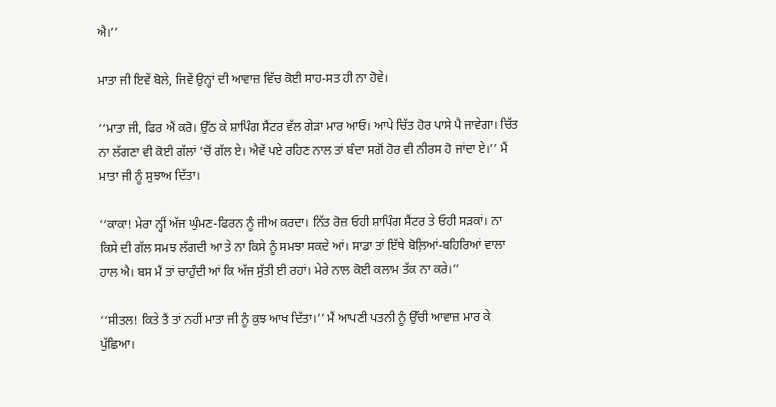ਐ।’’

ਮਾਤਾ ਜੀ ਇਵੇਂ ਬੋਲੇ, ਜਿਵੇਂ ਉਨ੍ਹਾਂ ਦੀ ਆਵਾਜ਼ ਵਿੱਚ ਕੋਈ ਸਾਹ-ਸਤ ਹੀ ਨਾ ਹੋਵੇ।

‘‘ਮਾਤਾ ਜੀ, ਫਿਰ ਐਂ ਕਰੋ। ਉੱਠ ਕੇ ਸ਼ਾਪਿੰਗ ਸੈਂਟਰ ਵੱਲ ਗੇੜਾ ਮਾਰ ਆਓ। ਆਪੇ ਚਿੱਤ ਹੋਰ ਪਾਸੇ ਪੈ ਜਾਵੇਗਾ। ਚਿੱਤ ਨਾ ਲੱਗਣਾ ਵੀ ਕੋਈ ਗੱਲਾਂ ’ਚੋਂ ਗੱਲ ਏ। ਐਵੇਂ ਪਏ ਰਹਿਣ ਨਾਲ ਤਾਂ ਬੰਦਾ ਸਗੋਂ ਹੋਰ ਵੀ ਨੀਰਸ ਹੋ ਜਾਂਦਾ ਏ।’’ ਮੈਂ ਮਾਤਾ ਜੀ ਨੂੰ ਸੁਝਾਅ ਦਿੱਤਾ।

‘‘ਕਾਕਾ! ਮੇਰਾ ਨ੍ਹੀਂ ਅੱਜ ਘੁੰਮਣ-ਫਿਰਨ ਨੂੰ ਜੀਅ ਕਰਦਾ। ਨਿੱਤ ਰੋਜ਼ ਓਹੀ ਸ਼ਾਪਿੰਗ ਸੈਂਟਰ ਤੇ ਓਹੀ ਸੜਕਾਂ। ਨਾ ਕਿਸੇ ਦੀ ਗੱਲ ਸਮਝ ਲੱਗਦੀ ਆ ਤੇ ਨਾ ਕਿਸੇ ਨੂੰ ਸਮਝਾ ਸਕਦੇ ਆਂ। ਸਾਡਾ ਤਾਂ ਇੱਥੇ ਬੋਲ਼ਿਆਂ-ਬਹਿਰਿਆਂ ਵਾਲਾ ਹਾਲ ਐ। ਬਸ ਮੈਂ ਤਾਂ ਚਾਹੁੰਦੀ ਆਂ ਕਿ ਅੱਜ ਸੁੱਤੀ ਈ ਰਹਾਂ। ਮੇਰੇ ਨਾਲ ਕੋਈ ਕਲਾਮ ਤੱਕ ਨਾ ਕਰੇ।’’

‘‘ਸੀਤਲ! ਕਿਤੇ ਤੈਂ ਤਾਂ ਨਹੀਂ ਮਾਤਾ ਜੀ ਨੂੰ ਕੁਝ ਆਖ ਦਿੱਤਾ।’’ ਮੈਂ ਆਪਣੀ ਪਤਨੀ ਨੂੰ ਉੱਚੀ ਆਵਾਜ਼ ਮਾਰ ਕੇ ਪੁੱਛਿਆ।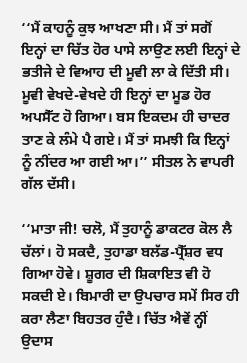‘‘ਮੈਂ ਕਾਹਨੂੰ ਕੁਝ ਆਖਣਾ ਸੀ। ਮੈਂ ਤਾਂ ਸਗੋਂ ਇਨ੍ਹਾਂ ਦਾ ਚਿੱਤ ਹੋਰ ਪਾਸੇ ਲਾਉਣ ਲਈ ਇਨ੍ਹਾਂ ਦੇ ਭਤੀਜੇ ਦੇ ਵਿਆਹ ਦੀ ਮੂਵੀ ਲਾ ਕੇ ਦਿੱਤੀ ਸੀ। ਮੂਵੀ ਵੇਖਦੇ-ਵੇਖਦੇ ਹੀ ਇਨ੍ਹਾਂ ਦਾ ਮੂਡ ਹੋਰ ਅਪਸੈੱਟ ਹੋ ਗਿਆ। ਬਸ ਇਕਦਮ ਹੀ ਚਾਦਰ ਤਾਣ ਕੇ ਲੰਮੇ ਪੈ ਗਏ। ਮੈਂ ਤਾਂ ਸਮਝੀ ਕਿ ਇਨ੍ਹਾਂ ਨੂੰ ਨੀਂਦਰ ਆ ਗਈ ਆ।’’ ਸੀਤਲ ਨੇ ਵਾਪਰੀ ਗੱਲ ਦੱਸੀ।

‘‘ਮਾਤਾ ਜੀ! ਚਲੋ, ਮੈਂ ਤੁਹਾਨੂੰ ਡਾਕਟਰ ਕੋਲ ਲੈ ਚੱਲਾਂ। ਹੋ ਸਕਦੈ, ਤੁਹਾਡਾ ਬਲੱਡ-ਪ੍ਰੈੱਸ਼ਰ ਵਧ ਗਿਆ ਹੋਵੇ। ਸ਼ੂਗਰ ਦੀ ਸ਼ਿਕਾਇਤ ਵੀ ਹੋ ਸਕਦੀ ਏ। ਬਿਮਾਰੀ ਦਾ ਉਪਚਾਰ ਸਮੇਂ ਸਿਰ ਹੀ ਕਰਾ ਲੈਣਾ ਬਿਹਤਰ ਹੁੰਦੈ। ਚਿੱਤ ਐਵੇਂ ਨ੍ਹੀਂ ਉਦਾਸ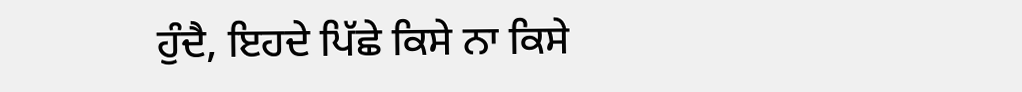ਹੁੰਦੈ, ਇਹਦੇ ਪਿੱਛੇ ਕਿਸੇ ਨਾ ਕਿਸੇ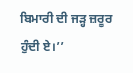ਬਿਮਾਰੀ ਦੀ ਜੜ੍ਹ ਜ਼ਰੂਰ ਹੁੰਦੀ ਏ।’’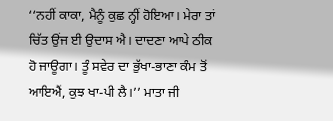‘‘ਨਹੀਂ ਕਾਕਾ, ਮੈਨੂੰ ਕੁਛ ਨ੍ਹੀਂ ਹੋਇਆ। ਮੇਰਾ ਤਾਂ ਚਿੱਤ ਉਂਜ ਈ ਉਦਾਸ ਐ। ਦਾਦਣਾ ਆਪੇ ਠੀਕ ਹੋ ਜਾਊਗਾ। ਤੂੰ ਸਵੇਰ ਦਾ ਭੁੱਖਾ-ਭਾਣਾ ਕੰਮ ਤੋਂ ਆਇਐਂ, ਕੁਝ ਖਾ-ਪੀ ਲੈ।’’ ਮਾਤਾ ਜੀ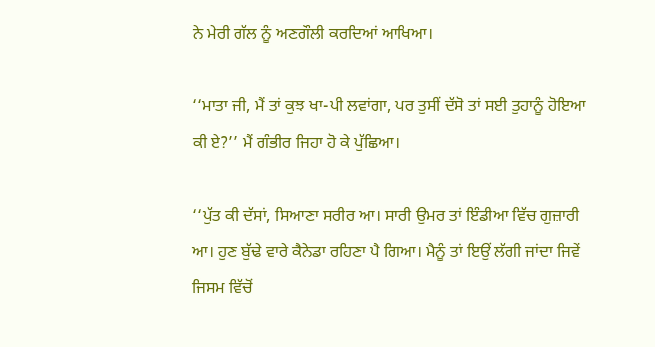ਨੇ ਮੇਰੀ ਗੱਲ ਨੂੰ ਅਣਗੌਲੀ ਕਰਦਿਆਂ ਆਖਿਆ।

‘‘ਮਾਤਾ ਜੀ, ਮੈਂ ਤਾਂ ਕੁਝ ਖਾ-ਪੀ ਲਵਾਂਗਾ, ਪਰ ਤੁਸੀਂ ਦੱਸੋ ਤਾਂ ਸਈ ਤੁਹਾਨੂੰ ਹੋਇਆ ਕੀ ਏ?’’ ਮੈਂ ਗੰਭੀਰ ਜਿਹਾ ਹੋ ਕੇ ਪੁੱਛਿਆ।

‘‘ਪੁੱਤ ਕੀ ਦੱਸਾਂ, ਸਿਆਣਾ ਸਰੀਰ ਆ। ਸਾਰੀ ਉਮਰ ਤਾਂ ਇੰਡੀਆ ਵਿੱਚ ਗੁਜ਼ਾਰੀ ਆ। ਹੁਣ ਬੁੱਢੇ ਵਾਰੇ ਕੈਨੇਡਾ ਰਹਿਣਾ ਪੈ ਗਿਆ। ਮੈਨੂੰ ਤਾਂ ਇਉਂ ਲੱਗੀ ਜਾਂਦਾ ਜਿਵੇਂ ਜਿਸਮ ਵਿੱਚੋਂ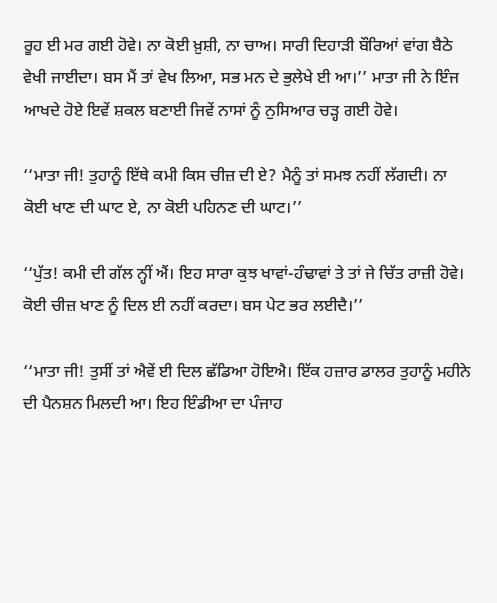ਰੂਹ ਈ ਮਰ ਗਈ ਹੋਵੇ। ਨਾ ਕੋਈ ਖ਼ੁਸ਼ੀ, ਨਾ ਚਾਅ। ਸਾਰੀ ਦਿਹਾੜੀ ਬੌਰਿਆਂ ਵਾਂਗ ਬੈਠੇ ਵੇਖੀ ਜਾਈਦਾ। ਬਸ ਮੈਂ ਤਾਂ ਵੇਖ ਲਿਆ, ਸਭ ਮਨ ਦੇ ਭੁਲੇਖੇ ਈ ਆ।’’ ਮਾਤਾ ਜੀ ਨੇ ਇੰਜ ਆਖਦੇ ਹੋਏ ਇਵੇਂ ਸ਼ਕਲ ਬਣਾਈ ਜਿਵੇਂ ਨਾਸਾਂ ਨੂੰ ਨੁਸਿਆਰ ਚੜ੍ਹ ਗਈ ਹੋਵੇ।

‘‘ਮਾਤਾ ਜੀ! ਤੁਹਾਨੂੰ ਇੱਥੇ ਕਮੀ ਕਿਸ ਚੀਜ਼ ਦੀ ਏ? ਮੈਨੂੰ ਤਾਂ ਸਮਝ ਨਹੀਂ ਲੱਗਦੀ। ਨਾ ਕੋਈ ਖਾਣ ਦੀ ਘਾਟ ਏ, ਨਾ ਕੋਈ ਪਹਿਨਣ ਦੀ ਘਾਟ।’’

‘‘ਪੁੱਤ! ਕਮੀ ਦੀ ਗੱਲ ਨ੍ਹੀਂ ਐਂ। ਇਹ ਸਾਰਾ ਕੁਝ ਖਾਵਾਂ-ਹੰਢਾਵਾਂ ਤੇ ਤਾਂ ਜੇ ਚਿੱਤ ਰਾਜ਼ੀ ਹੋਵੇ। ਕੋਈ ਚੀਜ਼ ਖਾਣ ਨੂੰ ਦਿਲ ਈ ਨਹੀਂ ਕਰਦਾ। ਬਸ ਪੇਟ ਭਰ ਲਈਦੈ।’’

‘‘ਮਾਤਾ ਜੀ! ਤੁਸੀਂ ਤਾਂ ਐਵੇਂ ਈ ਦਿਲ ਛੱਡਿਆ ਹੋਇਐ। ਇੱਕ ਹਜ਼ਾਰ ਡਾਲਰ ਤੁਹਾਨੂੰ ਮਹੀਨੇ ਦੀ ਪੈਨਸ਼ਨ ਮਿਲਦੀ ਆ। ਇਹ ਇੰਡੀਆ ਦਾ ਪੰਜਾਹ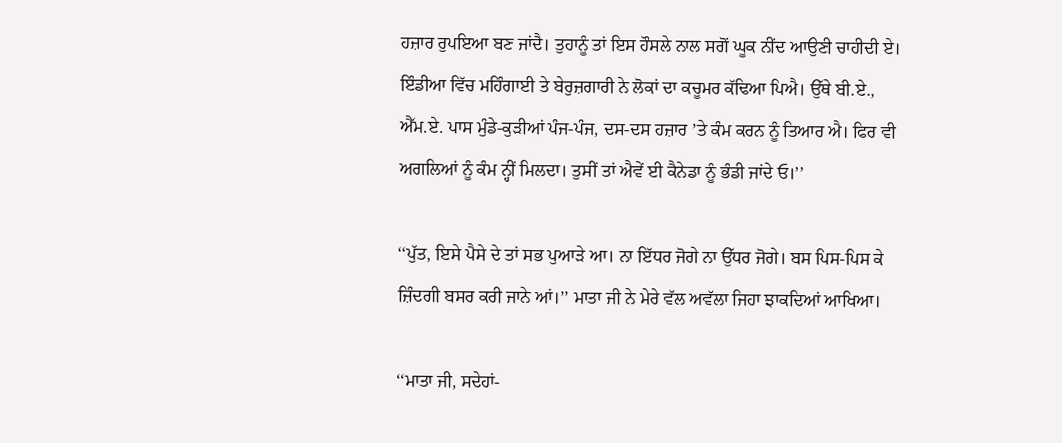ਹਜ਼ਾਰ ਰੁਪਇਆ ਬਣ ਜਾਂਦੈ। ਤੁਹਾਨੂੰ ਤਾਂ ਇਸ ਹੌਸਲੇ ਨਾਲ ਸਗੋਂ ਘੂਕ ਨੀਂਦ ਆਉਣੀ ਚਾਹੀਦੀ ਏ। ਇੰਡੀਆ ਵਿੱਚ ਮਹਿੰਗਾਈ ਤੇ ਬੇਰੁਜ਼ਗਾਰੀ ਨੇ ਲੋਕਾਂ ਦਾ ਕਚੂਮਰ ਕੱਢਿਆ ਪਿਐ। ਉੱਥੇ ਬੀ.ਏ., ਐੱਮ.ਏ. ਪਾਸ ਮੁੰਡੇ-ਕੁੜੀਆਂ ਪੰਜ-ਪੰਜ, ਦਸ-ਦਸ ਹਜ਼ਾਰ ’ਤੇ ਕੰਮ ਕਰਨ ਨੂੰ ਤਿਆਰ ਐ। ਫਿਰ ਵੀ ਅਗਲਿਆਂ ਨੂੰ ਕੰਮ ਨ੍ਹੀਂ ਮਿਲਦਾ। ਤੁਸੀਂ ਤਾਂ ਐਵੇਂ ਈ ਕੈਨੇਡਾ ਨੂੰ ਭੰਡੀ ਜਾਂਦੇ ਓ।’’

‘‘ਪੁੱਤ, ਇਸੇ ਪੈਸੇ ਦੇ ਤਾਂ ਸਭ ਪੁਆੜੇ ਆ। ਨਾ ਇੱਧਰ ਜੋਗੇ ਨਾ ਉੱਧਰ ਜੋਗੇ। ਬਸ ਪਿਸ-ਪਿਸ ਕੇ ਜ਼ਿੰਦਗੀ ਬਸਰ ਕਰੀ ਜਾਨੇ ਆਂ।’’ ਮਾਤਾ ਜੀ ਨੇ ਮੇਰੇ ਵੱਲ ਅਵੱਲਾ ਜਿਹਾ ਝਾਕਦਿਆਂ ਆਖਿਆ।

‘‘ਮਾਤਾ ਜੀ, ਸਦੇਹਾਂ-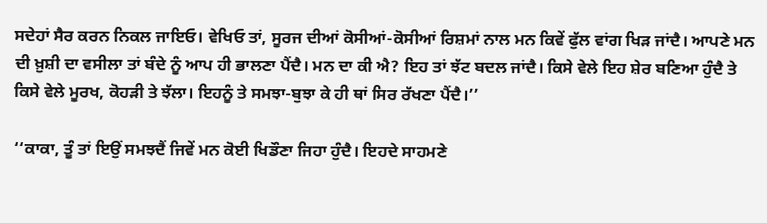ਸਦੇਹਾਂ ਸੈਰ ਕਰਨ ਨਿਕਲ ਜਾਇਓ। ਵੇਖਿਓ ਤਾਂ, ਸੂਰਜ ਦੀਆਂ ਕੋਸੀਆਂ-ਕੋਸੀਆਂ ਰਿਸ਼ਮਾਂ ਨਾਲ ਮਨ ਕਿਵੇਂ ਫੁੱਲ ਵਾਂਗ ਖਿੜ ਜਾਂਦੈ। ਆਪਣੇ ਮਨ ਦੀ ਖ਼ੁਸ਼ੀ ਦਾ ਵਸੀਲਾ ਤਾਂ ਬੰਦੇ ਨੂੰ ਆਪ ਹੀ ਭਾਲਣਾ ਪੈਂਦੈ। ਮਨ ਦਾ ਕੀ ਐ? ਇਹ ਤਾਂ ਝੱਟ ਬਦਲ ਜਾਂਦੈ। ਕਿਸੇ ਵੇਲੇ ਇਹ ਸ਼ੇਰ ਬਣਿਆ ਹੁੰਦੈ ਤੇ ਕਿਸੇ ਵੇਲੇ ਮੂਰਖ, ਕੋਹੜੀ ਤੇ ਝੱਲਾ। ਇਹਨੂੰ ਤੇ ਸਮਝਾ-ਬੁਝਾ ਕੇ ਹੀ ਥਾਂ ਸਿਰ ਰੱਖਣਾ ਪੈਂਦੈ।’’

‘‘ਕਾਕਾ, ਤੂੰ ਤਾਂ ਇਉਂ ਸਮਝਦੈਂ ਜਿਵੇਂ ਮਨ ਕੋਈ ਖਿਡੌਣਾ ਜਿਹਾ ਹੁੰਦੈ। ਇਹਦੇ ਸਾਹਮਣੇ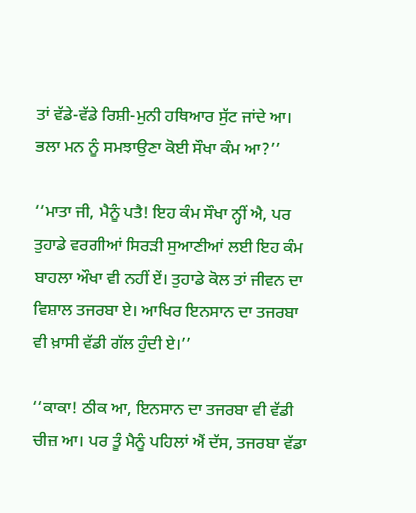ਤਾਂ ਵੱਡੇ-ਵੱਡੇ ਰਿਸ਼ੀ-ਮੁਨੀ ਹਥਿਆਰ ਸੁੱਟ ਜਾਂਦੇ ਆ। ਭਲਾ ਮਨ ਨੂੰ ਸਮਝਾਉਣਾ ਕੋਈ ਸੌਖਾ ਕੰਮ ਆ?’’

‘‘ਮਾਤਾ ਜੀ, ਮੈਨੂੰ ਪਤੈ! ਇਹ ਕੰਮ ਸੌਖਾ ਨ੍ਹੀਂ ਐ, ਪਰ ਤੁਹਾਡੇ ਵਰਗੀਆਂ ਸਿਰੜੀ ਸੁਆਣੀਆਂ ਲਈ ਇਹ ਕੰਮ ਬਾਹਲਾ ਔਖਾ ਵੀ ਨਹੀਂ ਏਂ। ਤੁਹਾਡੇ ਕੋਲ ਤਾਂ ਜੀਵਨ ਦਾ ਵਿਸ਼ਾਲ ਤਜਰਬਾ ਏ। ਆਖਿਰ ਇਨਸਾਨ ਦਾ ਤਜਰਬਾ ਵੀ ਖ਼ਾਸੀ ਵੱਡੀ ਗੱਲ ਹੁੰਦੀ ਏ।’’

‘‘ਕਾਕਾ! ਠੀਕ ਆ, ਇਨਸਾਨ ਦਾ ਤਜਰਬਾ ਵੀ ਵੱਡੀ ਚੀਜ਼ ਆ। ਪਰ ਤੂੰ ਮੈਨੂੰ ਪਹਿਲਾਂ ਐਂ ਦੱਸ, ਤਜਰਬਾ ਵੱਡਾ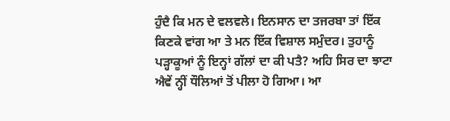ਹੁੰਦੈ ਕਿ ਮਨ ਦੇ ਵਲਵਲੇ। ਇਨਸਾਨ ਦਾ ਤਜਰਬਾ ਤਾਂ ਇੱਕ ਕਿਣਕੇ ਵਾਂਗ ਆ ਤੇ ਮਨ ਇੱਕ ਵਿਸ਼ਾਲ ਸਮੁੰਦਰ। ਤੁਹਾਨੂੰ ਪੜ੍ਹਾਕੂਆਂ ਨੂੰ ਇਨ੍ਹਾਂ ਗੱਲਾਂ ਦਾ ਕੀ ਪਤੈ? ਅਹਿ ਸਿਰ ਦਾ ਝਾਟਾ ਐਵੇਂ ਨ੍ਹੀਂ ਧੌਲਿਆਂ ਤੋਂ ਪੀਲਾ ਹੋ ਗਿਆ। ਆ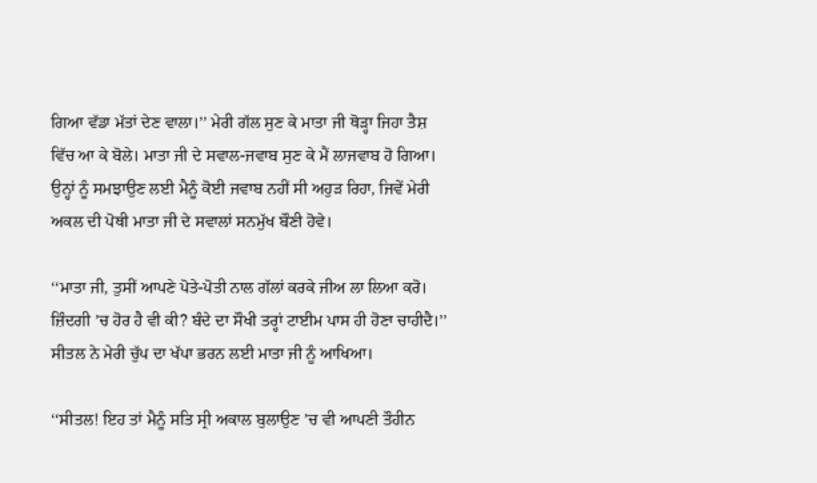ਗਿਆ ਵੱਡਾ ਮੱਤਾਂ ਦੇਣ ਵਾਲਾ।’’ ਮੇਰੀ ਗੱਲ ਸੁਣ ਕੇ ਮਾਤਾ ਜੀ ਥੋੜ੍ਹਾ ਜਿਹਾ ਤੈਸ਼ ਵਿੱਚ ਆ ਕੇ ਬੋਲੇ। ਮਾਤਾ ਜੀ ਦੇ ਸਵਾਲ-ਜਵਾਬ ਸੁਣ ਕੇ ਮੈਂ ਲਾਜਵਾਬ ਹੋ ਗਿਆ। ਉਨ੍ਹਾਂ ਨੂੰ ਸਮਝਾਉਣ ਲਈ ਮੈਨੂੰ ਕੋਈ ਜਵਾਬ ਨਹੀਂ ਸੀ ਅਹੁੜ ਰਿਹਾ, ਜਿਵੇਂ ਮੇਰੀ ਅਕਲ ਦੀ ਪੋਥੀ ਮਾਤਾ ਜੀ ਦੇ ਸਵਾਲਾਂ ਸਨਮੁੱਖ ਬੌਣੀ ਹੋਵੇ।

‘‘ਮਾਤਾ ਜੀ, ਤੁਸੀਂ ਆਪਣੇ ਪੋਤੇ-ਪੋਤੀ ਨਾਲ ਗੱਲਾਂ ਕਰਕੇ ਜੀਅ ਲਾ ਲਿਆ ਕਰੋ। ਜ਼ਿੰਦਗੀ ’ਚ ਹੋਰ ਹੈ ਵੀ ਕੀ? ਬੰਦੇ ਦਾ ਸੌਖੀ ਤਰ੍ਹਾਂ ਟਾਈਮ ਪਾਸ ਹੀ ਹੋਣਾ ਚਾਹੀਦੈ।’’ ਸੀਤਲ ਨੇ ਮੇਰੀ ਚੁੱਪ ਦਾ ਖੱਪਾ ਭਰਨ ਲਈ ਮਾਤਾ ਜੀ ਨੂੰ ਆਖਿਆ।

‘‘ਸੀਤਲ! ਇਹ ਤਾਂ ਮੈਨੂੰ ਸਤਿ ਸ੍ਰੀ ਅਕਾਲ ਬੁਲਾਉਣ ’ਚ ਵੀ ਆਪਣੀ ਤੌਹੀਨ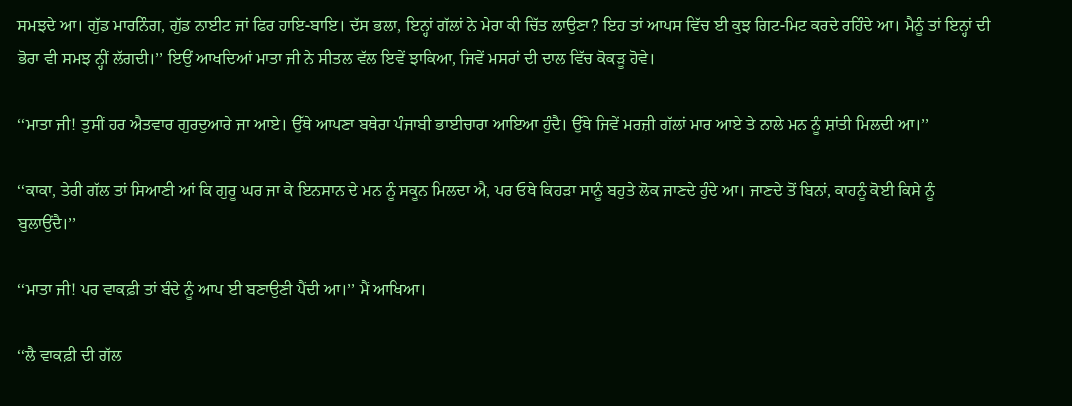ਸਮਝਦੇ ਆ। ਗੁੱਡ ਮਾਰਨਿੰਗ, ਗੁੱਡ ਨਾਈਟ ਜਾਂ ਫਿਰ ਹਾਇ-ਬਾਇ। ਦੱਸ ਭਲਾ, ਇਨ੍ਹਾਂ ਗੱਲਾਂ ਨੇ ਮੇਰਾ ਕੀ ਚਿੱਤ ਲਾਉਣਾ? ਇਹ ਤਾਂ ਆਪਸ ਵਿੱਚ ਈ ਕੁਝ ਗਿਟ-ਮਿਟ ਕਰਦੇ ਰਹਿੰਦੇ ਆ। ਮੈਨੂੰ ਤਾਂ ਇਨ੍ਹਾਂ ਦੀ ਭੋਰਾ ਵੀ ਸਮਝ ਨ੍ਹੀਂ ਲੱਗਦੀ।’’ ਇਉਂ ਆਖਦਿਆਂ ਮਾਤਾ ਜੀ ਨੇ ਸੀਤਲ ਵੱਲ ਇਵੇਂ ਝਾਕਿਆ, ਜਿਵੇਂ ਮਸਰਾਂ ਦੀ ਦਾਲ ਵਿੱਚ ਕੋਕੜੂ ਹੋਵੇ।

‘‘ਮਾਤਾ ਜੀ! ਤੁਸੀਂ ਹਰ ਐਤਵਾਰ ਗੁਰਦੁਆਰੇ ਜਾ ਆਏ। ਉੱਥੇ ਆਪਣਾ ਬਥੇਰਾ ਪੰਜਾਬੀ ਭਾਈਚਾਰਾ ਆਇਆ ਹੁੰਦੈ। ਉੱਥੇ ਜਿਵੇਂ ਮਰਜ਼ੀ ਗੱਲਾਂ ਮਾਰ ਆਏ ਤੇ ਨਾਲੇ ਮਨ ਨੂੰ ਸ਼ਾਂਤੀ ਮਿਲਦੀ ਆ।’’

‘‘ਕਾਕਾ, ਤੇਰੀ ਗੱਲ ਤਾਂ ਸਿਆਣੀ ਆਂ ਕਿ ਗੁਰੂ ਘਰ ਜਾ ਕੇ ਇਨਸਾਨ ਦੇ ਮਨ ਨੂੰ ਸਕੂਨ ਮਿਲਦਾ ਐ, ਪਰ ਓਥੇ ਕਿਹੜਾ ਸਾਨੂੰ ਬਹੁਤੇ ਲੋਕ ਜਾਣਦੇ ਹੁੰਦੇ ਆ। ਜਾਣਦੇ ਤੋਂ ਬਿਨਾਂ, ਕਾਹਨੂੰ ਕੋਈ ਕਿਸੇ ਨੂੰ ਬੁਲਾਉਂਦੈ।’’

‘‘ਮਾਤਾ ਜੀ! ਪਰ ਵਾਕਫ਼ੀ ਤਾਂ ਬੰਦੇ ਨੂੰ ਆਪ ਈ ਬਣਾਉਣੀ ਪੈਂਦੀ ਆ।’’ ਮੈਂ ਆਖਿਆ।

‘‘ਲੈ ਵਾਕਫ਼ੀ ਦੀ ਗੱਲ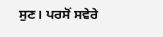ਸੁਣ। ਪਰਸੋਂ ਸਵੇਰੇ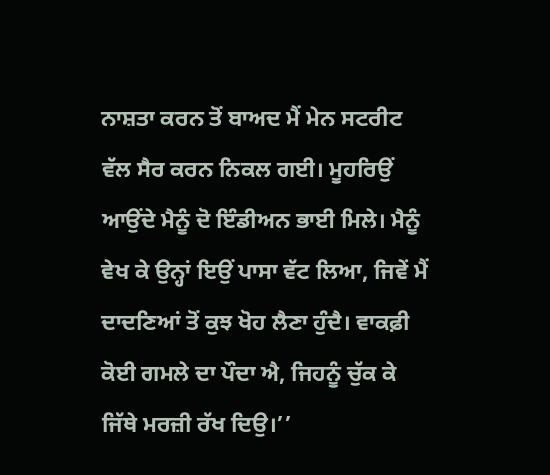ਨਾਸ਼ਤਾ ਕਰਨ ਤੋਂ ਬਾਅਦ ਮੈਂ ਮੇਨ ਸਟਰੀਟ ਵੱਲ ਸੈਰ ਕਰਨ ਨਿਕਲ ਗਈ। ਮੂਹਰਿਉਂ ਆਉਂਦੇ ਮੈਨੂੰ ਦੋ ਇੰਡੀਅਨ ਭਾਈ ਮਿਲੇ। ਮੈਨੂੰ ਵੇਖ ਕੇ ਉਨ੍ਹਾਂ ਇਉਂ ਪਾਸਾ ਵੱਟ ਲਿਆ, ਜਿਵੇਂ ਮੈਂ ਦਾਦਣਿਆਂ ਤੋਂ ਕੁਝ ਖੋਹ ਲੈਣਾ ਹੁੰਦੈ। ਵਾਕਫ਼ੀ ਕੋਈ ਗਮਲੇ ਦਾ ਪੌਦਾ ਐ, ਜਿਹਨੂੰ ਚੁੱਕ ਕੇ ਜਿੱਥੇ ਮਰਜ਼ੀ ਰੱਖ ਦਿਉ।’’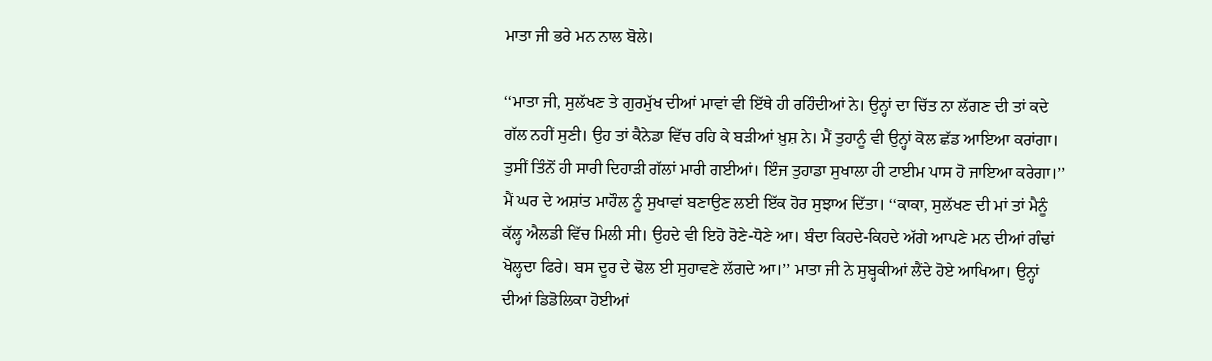ਮਾਤਾ ਜੀ ਭਰੇ ਮਨ ਨਾਲ ਬੋਲੇ।

‘‘ਮਾਤਾ ਜੀ, ਸੁਲੱਖਣ ਤੇ ਗੁਰਮੁੱਖ ਦੀਆਂ ਮਾਵਾਂ ਵੀ ਇੱਥੇ ਹੀ ਰਹਿੰਦੀਆਂ ਨੇ। ਉਨ੍ਹਾਂ ਦਾ ਚਿੱਤ ਨਾ ਲੱਗਣ ਦੀ ਤਾਂ ਕਦੇ ਗੱਲ ਨਹੀਂ ਸੁਣੀ। ਉਹ ਤਾਂ ਕੈਨੇਡਾ ਵਿੱਚ ਰਹਿ ਕੇ ਬੜੀਆਂ ਖ਼ੁਸ਼ ਨੇ। ਮੈਂ ਤੁਹਾਨੂੰ ਵੀ ਉਨ੍ਹਾਂ ਕੋਲ ਛੱਡ ਆਇਆ ਕਰਾਂਗਾ। ਤੁਸੀਂ ਤਿੰਨੋਂ ਹੀ ਸਾਰੀ ਦਿਹਾੜੀ ਗੱਲਾਂ ਮਾਰੀ ਗਈਆਂ। ਇੰਜ ਤੁਹਾਡਾ ਸੁਖਾਲਾ ਹੀ ਟਾਈਮ ਪਾਸ ਹੋ ਜਾਇਆ ਕਰੇਗਾ।’’ ਮੈਂ ਘਰ ਦੇ ਅਸ਼ਾਂਤ ਮਾਹੌਲ ਨੂੰ ਸੁਖਾਵਾਂ ਬਣਾਉਣ ਲਈ ਇੱਕ ਹੋਰ ਸੁਝਾਅ ਦਿੱਤਾ। ‘‘ਕਾਕਾ, ਸੁਲੱਖਣ ਦੀ ਮਾਂ ਤਾਂ ਮੈਨੂੰ ਕੱਲ੍ਹ ਐਲਡੀ ਵਿੱਚ ਮਿਲੀ ਸੀ। ਉਹਦੇ ਵੀ ਇਹੋ ਰੋਣੇ-ਧੋਣੇ ਆ। ਬੰਦਾ ਕਿਹਦੇ-ਕਿਹਦੇ ਅੱਗੇ ਆਪਣੇ ਮਨ ਦੀਆਂ ਗੰਢਾਂ ਖੋਲ੍ਹਦਾ ਫਿਰੇ। ਬਸ ਦੂਰ ਦੇ ਢੋਲ ਈ ਸੁਹਾਵਣੇ ਲੱਗਦੇ ਆ।’’ ਮਾਤਾ ਜੀ ਨੇ ਸੁਬ੍ਹਕੀਆਂ ਲੈਂਦੇ ਹੋਏ ਆਖਿਆ। ਉਨ੍ਹਾਂ ਦੀਆਂ ਡਿਡੋਲਿਕਾ ਹੋਈਆਂ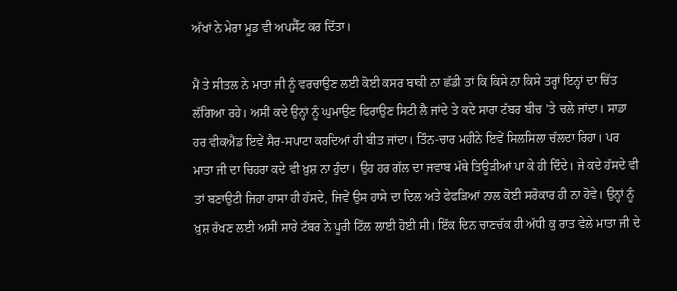ਅੱਖਾਂ ਨੇ ਮੇਰਾ ਮੂਡ ਵੀ ਅਪਸੈੱਟ ਕਰ ਦਿੱਤਾ।

ਮੈਂ ਤੇ ਸੀਤਲ ਨੇ ਮਾਤਾ ਜੀ ਨੂੰ ਵਰਚਾਉਣ ਲਈ ਕੋਈ ਕਸਰ ਬਾਕੀ ਨਾ ਛੱਡੀ ਤਾਂ ਕਿ ਕਿਸੇ ਨਾ ਕਿਸੇ ਤਰ੍ਹਾਂ ਇਨ੍ਹਾਂ ਦਾ ਚਿੱਤ ਲੱਗਿਆ ਰਹੇ। ਅਸੀਂ ਕਦੇ ਉਨ੍ਹਾਂ ਨੂੰ ਘੁਮਾਉਣ ਫਿਰਾਉਣ ਸਿਟੀ ਲੈ ਜਾਂਦੇ ਤੇ ਕਦੇ ਸਾਰਾ ਟੱਬਰ ਬੀਚ ’ਤੇ ਚਲੇ ਜਾਂਦਾ। ਸਾਡਾ ਹਰ ਵੀਕਐਂਡ ਇਵੇਂ ਸੈਰ-ਸਪਾਟਾ ਕਰਦਿਆਂ ਹੀ ਬੀਤ ਜਾਂਦਾ। ਤਿੰਨ-ਚਾਰ ਮਹੀਨੇ ਇਵੇਂ ਸਿਲਸਿਲਾ ਚੱਲਦਾ ਰਿਹਾ। ਪਰ ਮਾਤਾ ਜੀ ਦਾ ਚਿਹਰਾ ਕਦੇ ਵੀ ਖ਼ੁਸ਼ ਨਾ ਹੁੰਦਾ। ਉਹ ਹਰ ਗੱਲ ਦਾ ਜਵਾਬ ਮੱਥੇ ਤਿਊੜੀਆਂ ਪਾ ਕੇ ਹੀ ਦਿੰਦੇ। ਜੇ ਕਦੇ ਹੱਸਦੇ ਵੀ ਤਾਂ ਬਣਾਉਟੀ ਜਿਹਾ ਹਾਸਾ ਹੀ ਹੱਸਦੇ, ਜਿਵੇਂ ਉਸ ਹਾਸੇ ਦਾ ਦਿਲ ਅਤੇ ਫੇਫੜਿਆਂ ਨਾਲ ਕੋਈ ਸਰੋਕਾਰ ਹੀ ਨਾ ਹੋਵੇ। ਉਨ੍ਹਾਂ ਨੂੰ ਖ਼ੁਸ਼ ਰੱਖਣ ਲਈ ਅਸੀਂ ਸਾਰੇ ਟੱਬਰ ਨੇ ਪੂਰੀ ਟਿੱਲ ਲਾਈ ਹੋਈ ਸੀ। ਇੱਕ ਦਿਨ ਚਾਣਚੱਕ ਹੀ ਅੱਧੀ ਕੁ ਰਾਤ ਵੇਲੇ ਮਾਤਾ ਜੀ ਦੇ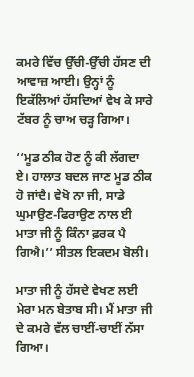ਕਮਰੇ ਵਿੱਚ ਉੱਚੀ-ਉੱਚੀ ਹੱਸਣ ਦੀ ਆਵਾਜ਼ ਆਈ। ਉਨ੍ਹਾਂ ਨੂੰ ਇਕੱਲਿਆਂ ਹੱਸਦਿਆਂ ਵੇਖ ਕੇ ਸਾਰੇ ਟੱਬਰ ਨੂੰ ਚਾਅ ਚੜ੍ਹ ਗਿਆ।

‘‘ਮੂਡ ਠੀਕ ਹੋਣ ਨੂੰ ਕੀ ਲੱਗਦਾ ਏ। ਹਾਲਾਤ ਬਦਲ ਜਾਣ ਮੂਡ ਠੀਕ ਹੋ ਜਾਂਦੈ। ਵੇਖੋ ਨਾ ਜੀ, ਸਾਡੇ ਘੁਮਾਉਣ-ਫਿਰਾਉਣ ਨਾਲ ਈ ਮਾਤਾ ਜੀ ਨੂੰ ਕਿੰਨਾ ਫ਼ਰਕ ਪੈ ਗਿਐ।’’ ਸੀਤਲ ਇਕਦਮ ਬੋਲੀ।

ਮਾਤਾ ਜੀ ਨੂੰ ਹੱਸਦੇ ਵੇਖਣ ਲਈ ਮੇਰਾ ਮਨ ਬੇਤਾਬ ਸੀ। ਮੈਂ ਮਾਤਾ ਜੀ ਦੇ ਕਮਰੇ ਵੱਲ ਚਾਈਂ-ਚਾਈਂ ਨੱਸਾ ਗਿਆ।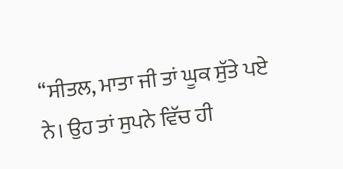‘‘ਸੀਤਲ, ਮਾਤਾ ਜੀ ਤਾਂ ਘੂਕ ਸੁੱਤੇ ਪਏ ਨੇ। ਉਹ ਤਾਂ ਸੁਪਨੇ ਵਿੱਚ ਹੀ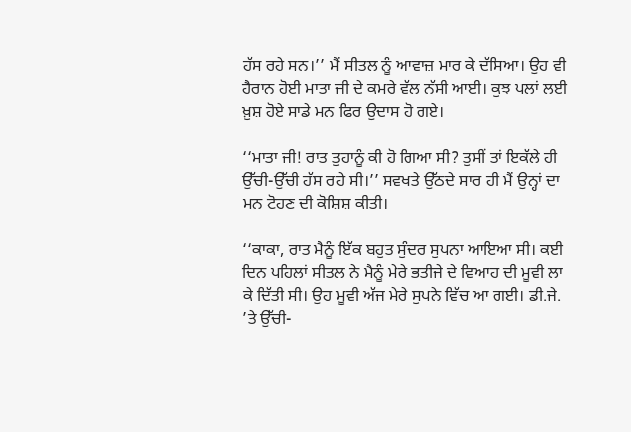ਹੱਸ ਰਹੇ ਸਨ।’’ ਮੈਂ ਸੀਤਲ ਨੂੰ ਆਵਾਜ਼ ਮਾਰ ਕੇ ਦੱਸਿਆ। ਉਹ ਵੀ ਹੈਰਾਨ ਹੋਈ ਮਾਤਾ ਜੀ ਦੇ ਕਮਰੇ ਵੱਲ ਨੱਸੀ ਆਈ। ਕੁਝ ਪਲਾਂ ਲਈ ਖ਼ੁਸ਼ ਹੋਏ ਸਾਡੇ ਮਨ ਫਿਰ ਉਦਾਸ ਹੋ ਗਏ।

‘‘ਮਾਤਾ ਜੀ! ਰਾਤ ਤੁਹਾਨੂੰ ਕੀ ਹੋ ਗਿਆ ਸੀ? ਤੁਸੀਂ ਤਾਂ ਇਕੱਲੇ ਹੀ ਉੱਚੀ-ਉੱਚੀ ਹੱਸ ਰਹੇ ਸੀ।’’ ਸਵਖਤੇ ਉੱਠਦੇ ਸਾਰ ਹੀ ਮੈਂ ਉਨ੍ਹਾਂ ਦਾ ਮਨ ਟੋਹਣ ਦੀ ਕੋਸ਼ਿਸ਼ ਕੀਤੀ।

‘‘ਕਾਕਾ, ਰਾਤ ਮੈਨੂੰ ਇੱਕ ਬਹੁਤ ਸੁੰਦਰ ਸੁਪਨਾ ਆਇਆ ਸੀ। ਕਈ ਦਿਨ ਪਹਿਲਾਂ ਸੀਤਲ ਨੇ ਮੈਨੂੰ ਮੇਰੇ ਭਤੀਜੇ ਦੇ ਵਿਆਹ ਦੀ ਮੂਵੀ ਲਾ ਕੇ ਦਿੱਤੀ ਸੀ। ਉਹ ਮੂਵੀ ਅੱਜ ਮੇਰੇ ਸੁਪਨੇ ਵਿੱਚ ਆ ਗਈ। ਡੀ.ਜੇ. ’ਤੇ ਉੱਚੀ-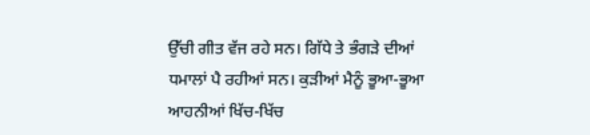ਉੱਚੀ ਗੀਤ ਵੱਜ ਰਹੇ ਸਨ। ਗਿੱਧੇ ਤੇ ਭੰਗੜੇ ਦੀਆਂ ਧਮਾਲਾਂ ਪੈ ਰਹੀਆਂ ਸਨ। ਕੁੜੀਆਂ ਮੈਨੂੰ ਭੂਆ-ਭੂਆ ਆਹਨੀਆਂ ਖਿੱਚ-ਖਿੱਚ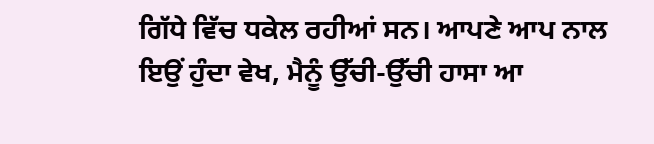ਗਿੱਧੇ ਵਿੱਚ ਧਕੇਲ ਰਹੀਆਂ ਸਨ। ਆਪਣੇ ਆਪ ਨਾਲ ਇਉਂ ਹੁੰਦਾ ਵੇਖ, ਮੈਨੂੰ ਉੱਚੀ-ਉੱਚੀ ਹਾਸਾ ਆ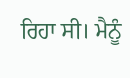ਰਿਹਾ ਸੀ। ਮੈਨੂੰ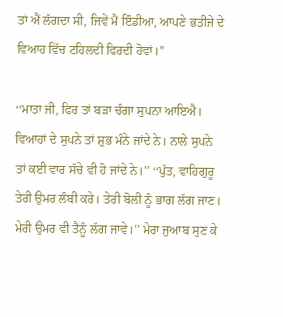ਤਾਂ ਐਂ ਲੱਗਦਾ ਸੀ, ਜਿਵੇਂ ਮੈਂ ਇੰਡੀਆ, ਆਪਣੇ ਭਤੀਜੇ ਦੇ ਵਿਆਹ ਵਿੱਚ ਟਹਿਲਦੀ ਫਿਰਦੀ ਹੋਵਾਂ।’’

‘‘ਮਾਤਾ ਜੀ, ਫਿਰ ਤਾਂ ਬੜਾ ਚੰਗਾ ਸੁਪਨਾ ਆਇਐ। ਵਿਆਹਾਂ ਦੇ ਸੁਪਨੇ ਤਾਂ ਸ਼ੁਭ ਮੰਨੇ ਜਾਂਦੇ ਨੇ। ਨਾਲੇ ਸੁਪਨੇ ਤਾਂ ਕਈ ਵਾਰ ਸੱਚੇ ਵੀ ਹੋ ਜਾਂਦੇ ਨੇ।’’ ‘‘ਪੁੱਤ, ਵਾਹਿਗੁਰੂ ਤੇਰੀ ਉਮਰ ਲੰਬੀ ਕਰੇ। ਤੇਰੀ ਬੋਲੀ ਨੂੰ ਭਾਗ ਲੱਗ ਜਾਣ। ਮੇਰੀ ਉਮਰ ਵੀ ਤੈਨੂੰ ਲੱਗ ਜਾਵੇ।’’ ਮੇਰਾ ਜੁਆਬ ਸੁਣ ਕੇ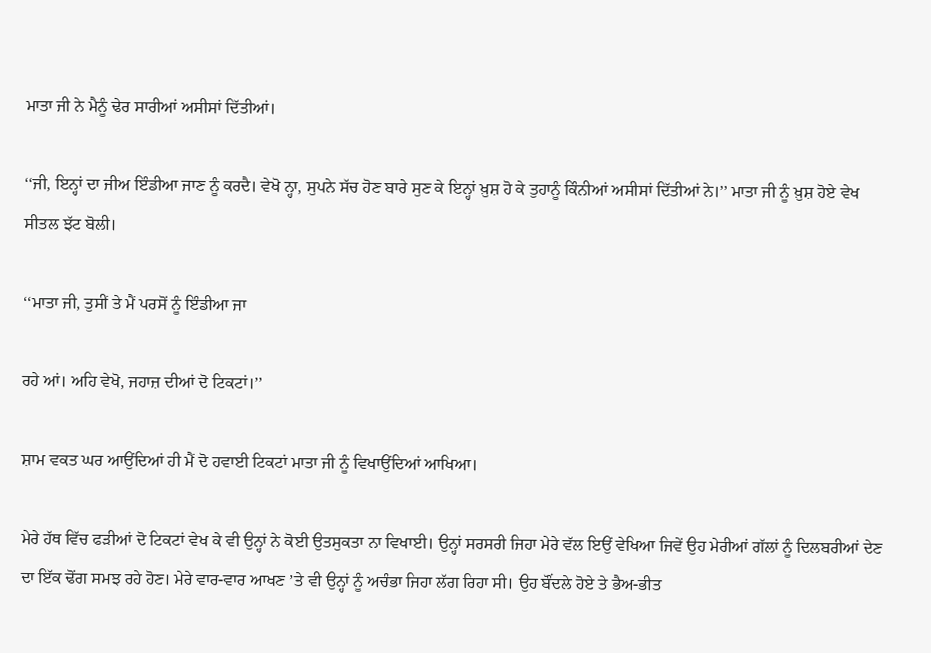ਮਾਤਾ ਜੀ ਨੇ ਮੈਨੂੰ ਢੇਰ ਸਾਰੀਆਂ ਅਸੀਸਾਂ ਦਿੱਤੀਆਂ।

‘‘ਜੀ, ਇਨ੍ਹਾਂ ਦਾ ਜੀਅ ਇੰਡੀਆ ਜਾਣ ਨੂੰ ਕਰਦੈ। ਵੇਖੋ ਨ੍ਹਾ, ਸੁਪਨੇ ਸੱਚ ਹੋਣ ਬਾਰੇ ਸੁਣ ਕੇ ਇਨ੍ਹਾਂ ਖ਼ੁਸ਼ ਹੋ ਕੇ ਤੁਹਾਨੂੰ ਕਿੰਨੀਆਂ ਅਸੀਸਾਂ ਦਿੱਤੀਆਂ ਨੇ।’’ ਮਾਤਾ ਜੀ ਨੂੰ ਖ਼ੁਸ਼ ਹੋਏ ਵੇਖ ਸੀਤਲ ਝੱਟ ਬੋਲੀ।

‘‘ਮਾਤਾ ਜੀ, ਤੁਸੀਂ ਤੇ ਮੈਂ ਪਰਸੋਂ ਨੂੰ ਇੰਡੀਆ ਜਾ

ਰਹੇ ਆਂ। ਅਹਿ ਵੇਖੋ, ਜਹਾਜ਼ ਦੀਆਂ ਦੋ ਟਿਕਟਾਂ।’’

ਸ਼ਾਮ ਵਕਤ ਘਰ ਆਉਂਦਿਆਂ ਹੀ ਮੈਂ ਦੋ ਹਵਾਈ ਟਿਕਟਾਂ ਮਾਤਾ ਜੀ ਨੂੰ ਵਿਖਾਉਂਦਿਆਂ ਆਖਿਆ।

ਮੇਰੇ ਹੱਥ ਵਿੱਚ ਫੜੀਆਂ ਦੋ ਟਿਕਟਾਂ ਵੇਖ ਕੇ ਵੀ ਉਨ੍ਹਾਂ ਨੇ ਕੋਈ ਉਤਸੁਕਤਾ ਨਾ ਵਿਖਾਈ। ਉਨ੍ਹਾਂ ਸਰਸਰੀ ਜਿਹਾ ਮੇਰੇ ਵੱਲ ਇਉਂ ਵੇਖਿਆ ਜਿਵੇਂ ਉਹ ਮੇਰੀਆਂ ਗੱਲਾਂ ਨੂੰ ਦਿਲਬਰੀਆਂ ਦੇਣ ਦਾ ਇੱਕ ਢੋਂਗ ਸਮਝ ਰਹੇ ਹੋਣ। ਮੇਰੇ ਵਾਰ-ਵਾਰ ਆਖਣ ’ਤੇ ਵੀ ਉਨ੍ਹਾਂ ਨੂੰ ਅਚੰਭਾ ਜਿਹਾ ਲੱਗ ਰਿਹਾ ਸੀ। ਉਹ ਬੌਂਦਲੇ ਹੋਏ ਤੇ ਭੈਅ-ਭੀਤ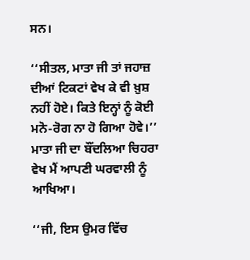ਸਨ।

‘‘ਸੀਤਲ, ਮਾਤਾ ਜੀ ਤਾਂ ਜਹਾਜ਼ ਦੀਆਂ ਟਿਕਟਾਂ ਵੇਖ ਕੇ ਵੀ ਖ਼ੁਸ਼ ਨਹੀਂ ਹੋਏ। ਕਿਤੇ ਇਨ੍ਹਾਂ ਨੂੰ ਕੋਈ ਮਨੋ-ਰੋਗ ਨਾ ਹੋ ਗਿਆ ਹੋਵੇ।’’ ਮਾਤਾ ਜੀ ਦਾ ਬੌਂਦਲਿਆ ਚਿਹਰਾ ਵੇਖ ਮੈਂ ਆਪਣੀ ਘਰਵਾਲੀ ਨੂੰ ਆਖਿਆ।

‘‘ਜੀ, ਇਸ ਉਮਰ ਵਿੱਚ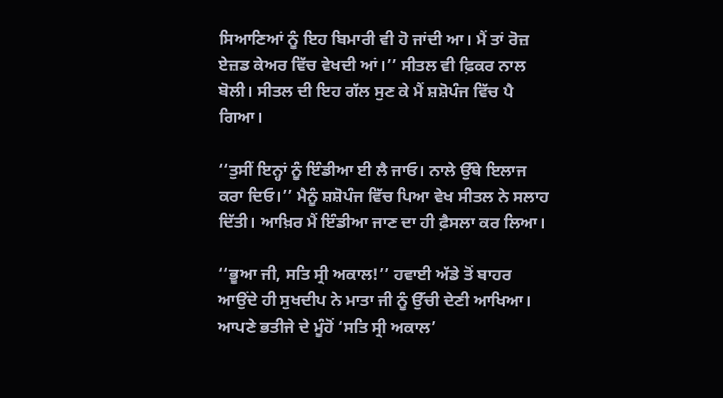ਸਿਆਣਿਆਂ ਨੂੰ ਇਹ ਬਿਮਾਰੀ ਵੀ ਹੋ ਜਾਂਦੀ ਆ। ਮੈਂ ਤਾਂ ਰੋਜ਼ ਏਜ਼ਡ ਕੇਅਰ ਵਿੱਚ ਵੇਖਦੀ ਆਂ।’’ ਸੀਤਲ ਵੀ ਫ਼ਿਕਰ ਨਾਲ ਬੋਲੀ। ਸੀਤਲ ਦੀ ਇਹ ਗੱਲ ਸੁਣ ਕੇ ਮੈਂ ਸ਼ਸ਼ੋਪੰਜ ਵਿੱਚ ਪੈ ਗਿਆ।

‘‘ਤੁਸੀਂ ਇਨ੍ਹਾਂ ਨੂੰ ਇੰਡੀਆ ਈ ਲੈ ਜਾਓ। ਨਾਲੇ ਉੱਥੇ ਇਲਾਜ ਕਰਾ ਦਿਓ।’’ ਮੈਨੂੰ ਸ਼ਸ਼ੋਪੰਜ ਵਿੱਚ ਪਿਆ ਵੇਖ ਸੀਤਲ ਨੇ ਸਲਾਹ ਦਿੱਤੀ। ਆਖ਼ਿਰ ਮੈਂ ਇੰਡੀਆ ਜਾਣ ਦਾ ਹੀ ਫ਼ੈਸਲਾ ਕਰ ਲਿਆ।

‘‘ਭੂਆ ਜੀ, ਸਤਿ ਸ੍ਰੀ ਅਕਾਲ!’’ ਹਵਾਈ ਅੱਡੇ ਤੋਂ ਬਾਹਰ ਆਉਂਦੇ ਹੀ ਸੁਖਦੀਪ ਨੇ ਮਾਤਾ ਜੀ ਨੂੰ ਉੱਚੀ ਦੇਣੀ ਆਖਿਆ। ਆਪਣੇ ਭਤੀਜੇ ਦੇ ਮੂੰਹੋਂ ‘ਸਤਿ ਸ੍ਰੀ ਅਕਾਲ’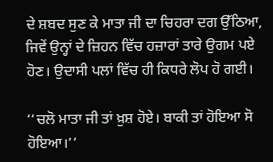ਦੇ ਸ਼ਬਦ ਸੁਣ ਕੇ ਮਾਤਾ ਜੀ ਦਾ ਚਿਹਰਾ ਦਗ ਉੱਠਿਆ, ਜਿਵੇਂ ਉਨ੍ਹਾਂ ਦੇ ਜ਼ਿਹਨ ਵਿੱਚ ਹਜ਼ਾਰਾਂ ਤਾਰੇ ਉਗਮ ਪਏ ਹੋਣ। ਉਦਾਸੀ ਪਲਾਂ ਵਿੱਚ ਹੀ ਕਿਧਰੇ ਲੋਪ ਹੋ ਗਈ।

‘‘ਚਲੋ ਮਾਤਾ ਜੀ ਤਾਂ ਖ਼ੁਸ਼ ਹੋਏ। ਬਾਕੀ ਤਾਂ ਹੋਇਆ ਸੋ ਹੋਇਆ।’’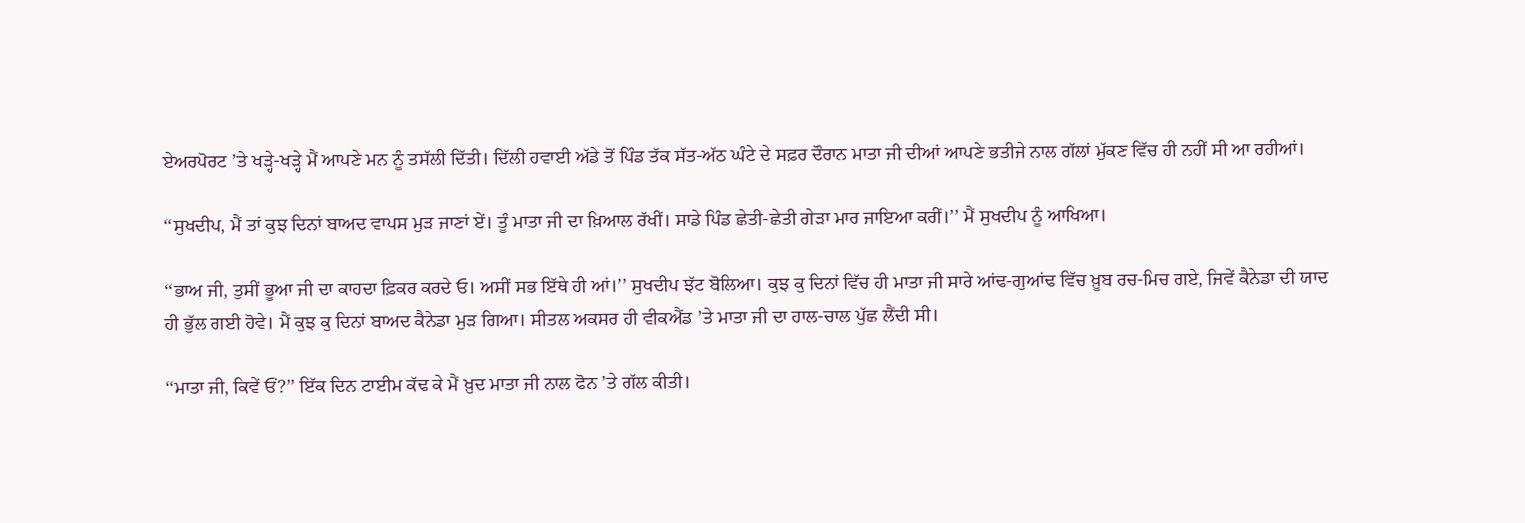ਏਅਰਪੋਰਟ ’ਤੇ ਖੜ੍ਹੇ-ਖੜ੍ਹੇ ਮੈਂ ਆਪਣੇ ਮਨ ਨੂੰ ਤਸੱਲੀ ਦਿੱਤੀ। ਦਿੱਲੀ ਹਵਾਈ ਅੱਡੇ ਤੋਂ ਪਿੰਡ ਤੱਕ ਸੱਤ-ਅੱਠ ਘੰਟੇ ਦੇ ਸਫ਼ਰ ਦੌਰਾਨ ਮਾਤਾ ਜੀ ਦੀਆਂ ਆਪਣੇ ਭਤੀਜੇ ਨਾਲ ਗੱਲਾਂ ਮੁੱਕਣ ਵਿੱਚ ਹੀ ਨਹੀਂ ਸੀ ਆ ਰਹੀਆਂ।

‘‘ਸੁਖਦੀਪ, ਮੈਂ ਤਾਂ ਕੁਝ ਦਿਨਾਂ ਬਾਅਦ ਵਾਪਸ ਮੁੜ ਜਾਣਾਂ ਏਂ। ਤੂੰ ਮਾਤਾ ਜੀ ਦਾ ਖ਼ਿਆਲ ਰੱਖੀਂ। ਸਾਡੇ ਪਿੰਡ ਛੇਤੀ-ਛੇਤੀ ਗੇੜਾ ਮਾਰ ਜਾਇਆ ਕਰੀਂ।’’ ਮੈਂ ਸੁਖਦੀਪ ਨੂੰ ਆਖਿਆ।

‘‘ਭਾਅ ਜੀ, ਤੁਸੀਂ ਭੂਆ ਜੀ ਦਾ ਕਾਹਦਾ ਫ਼ਿਕਰ ਕਰਦੇ ਓ। ਅਸੀਂ ਸਭ ਇੱਥੇ ਹੀ ਆਂ।’’ ਸੁਖਦੀਪ ਝੱਟ ਬੋਲਿਆ। ਕੁਝ ਕੁ ਦਿਨਾਂ ਵਿੱਚ ਹੀ ਮਾਤਾ ਜੀ ਸਾਰੇ ਆਂਢ-ਗੁਆਂਢ ਵਿੱਚ ਖ਼ੂਬ ਰਚ-ਮਿਚ ਗਏ, ਜਿਵੇਂ ਕੈਨੇਡਾ ਦੀ ਯਾਦ ਹੀ ਭੁੱਲ ਗਈ ਹੋਵੇ। ਮੈਂ ਕੁਝ ਕੁ ਦਿਨਾਂ ਬਾਅਦ ਕੈਨੇਡਾ ਮੁੜ ਗਿਆ। ਸੀਤਲ ਅਕਸਰ ਹੀ ਵੀਕਐਂਡ ’ਤੇ ਮਾਤਾ ਜੀ ਦਾ ਹਾਲ-ਚਾਲ ਪੁੱਛ ਲੈਂਦੀ ਸੀ।

‘‘ਮਾਤਾ ਜੀ, ਕਿਵੇਂ ਓਂ?’’ ਇੱਕ ਦਿਨ ਟਾਈਮ ਕੱਢ ਕੇ ਮੈਂ ਖ਼ੁਦ ਮਾਤਾ ਜੀ ਨਾਲ ਫੋਨ ’ਤੇ ਗੱਲ ਕੀਤੀ।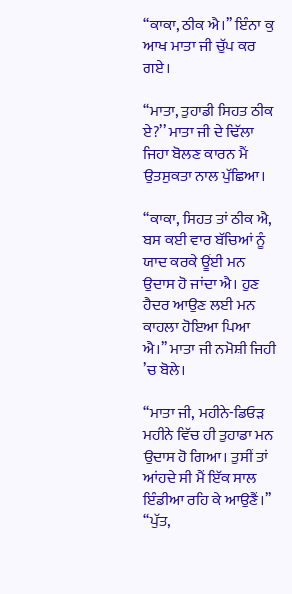‘‘ਕਾਕਾ, ਠੀਕ ਐ।’’ ਇੰਨਾ ਕੁ ਆਖ ਮਾਤਾ ਜੀ ਚੁੱਪ ਕਰ ਗਏ।

‘‘ਮਾਤਾ, ਤੁਹਾਡੀ ਸਿਹਤ ਠੀਕ ਏ?’’ ਮਾਤਾ ਜੀ ਦੇ ਢਿੱਲਾ ਜਿਹਾ ਬੋਲਣ ਕਾਰਨ ਮੈਂ ਉਤਸੁਕਤਾ ਨਾਲ ਪੁੱਛਿਆ।

‘‘ਕਾਕਾ, ਸਿਹਤ ਤਾਂ ਠੀਕ ਐ, ਬਸ ਕਈ ਵਾਰ ਬੱਚਿਆਂ ਨੂੰ ਯਾਦ ਕਰਕੇ ਊਂਈ ਮਨ ਉਦਾਸ ਹੋ ਜਾਂਦਾ ਐ। ਹੁਣ ਹੈਦਰ ਆਉਣ ਲਈ ਮਨ ਕਾਹਲਾ ਹੋਇਆ ਪਿਆ ਐ।’’ ਮਾਤਾ ਜੀ ਨਮੋਸ਼ੀ ਜਿਹੀ ’ਚ ਬੋਲੇ।

‘‘ਮਾਤਾ ਜੀ, ਮਹੀਨੇ-ਡਿਓੜ ਮਹੀਨੇ ਵਿੱਚ ਹੀ ਤੁਹਾਡਾ ਮਨ ਉਦਾਸ ਹੋ ਗਿਆ। ਤੁਸੀਂ ਤਾਂ ਆਂਹਦੇ ਸੀ ਮੈਂ ਇੱਕ ਸਾਲ ਇੰਡੀਆ ਰਹਿ ਕੇ ਆਉਣੈਂ।’’ ‘‘ਪੁੱਤ,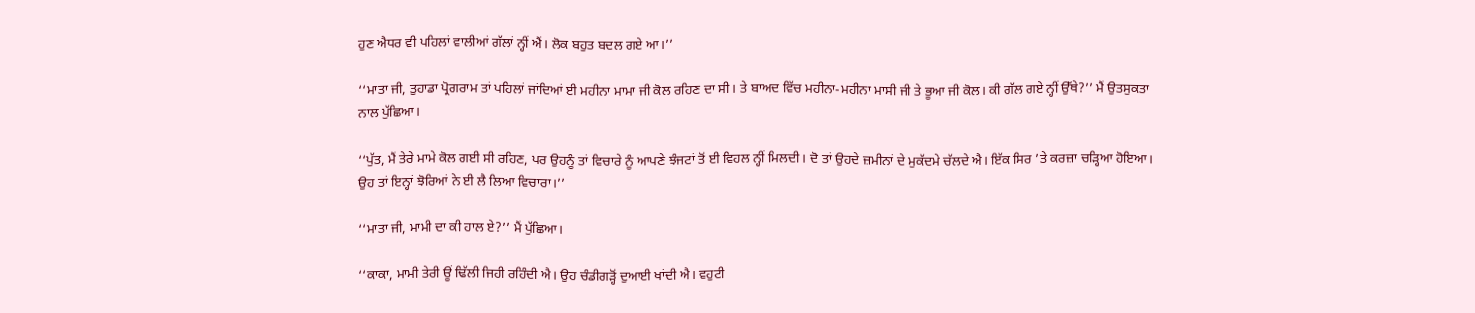ਹੁਣ ਐਧਰ ਵੀ ਪਹਿਲਾਂ ਵਾਲੀਆਂ ਗੱਲਾਂ ਨ੍ਹੀਂ ਐਂ। ਲੋਕ ਬਹੁਤ ਬਦਲ ਗਏ ਆ।’’

‘‘ਮਾਤਾ ਜੀ, ਤੁਹਾਡਾ ਪ੍ਰੋਗਰਾਮ ਤਾਂ ਪਹਿਲਾਂ ਜਾਂਦਿਆਂ ਈ ਮਹੀਨਾ ਮਾਮਾ ਜੀ ਕੋਲ ਰਹਿਣ ਦਾ ਸੀ। ਤੇ ਬਾਅਦ ਵਿੱਚ ਮਹੀਨਾ-ਮਹੀਨਾ ਮਾਸੀ ਜੀ ਤੇ ਭੂਆ ਜੀ ਕੋਲ। ਕੀ ਗੱਲ ਗਏ ਨ੍ਹੀਂ ਉੱਥੇ?’’ ਮੈਂ ਉਤਸੁਕਤਾ ਨਾਲ ਪੁੱਛਿਆ।

‘‘ਪੁੱਤ, ਮੈਂ ਤੇਰੇ ਮਾਮੇ ਕੋਲ ਗਈ ਸੀ ਰਹਿਣ, ਪਰ ਉਹਨੂੰ ਤਾਂ ਵਿਚਾਰੇ ਨੂੰ ਆਪਣੇ ਝੰਜਟਾਂ ਤੋਂ ਈ ਵਿਹਲ ਨ੍ਹੀਂ ਮਿਲਦੀ। ਦੋ ਤਾਂ ਉਹਦੇ ਜ਼ਮੀਨਾਂ ਦੇ ਮੁਕੱਦਮੇ ਚੱਲਦੇ ਐ। ਇੱਕ ਸਿਰ ’ਤੇ ਕਰਜ਼ਾ ਚੜ੍ਹਿਆ ਹੋਇਆ। ਉਹ ਤਾਂ ਇਨ੍ਹਾਂ ਝੋਰਿਆਂ ਨੇ ਈ ਲੈ ਲਿਆ ਵਿਚਾਰਾ।’’

‘‘ਮਾਤਾ ਜੀ, ਮਾਮੀ ਦਾ ਕੀ ਹਾਲ ਏ?’’ ਮੈਂ ਪੁੱਛਿਆ।

‘‘ਕਾਕਾ, ਮਾਮੀ ਤੇਰੀ ਊਂ ਢਿੱਲੀ ਜਿਹੀ ਰਹਿੰਦੀ ਐ। ਉਹ ਚੰਡੀਗੜ੍ਹੋਂ ਦੁਆਈ ਖਾਂਦੀ ਐ। ਵਹੁਟੀ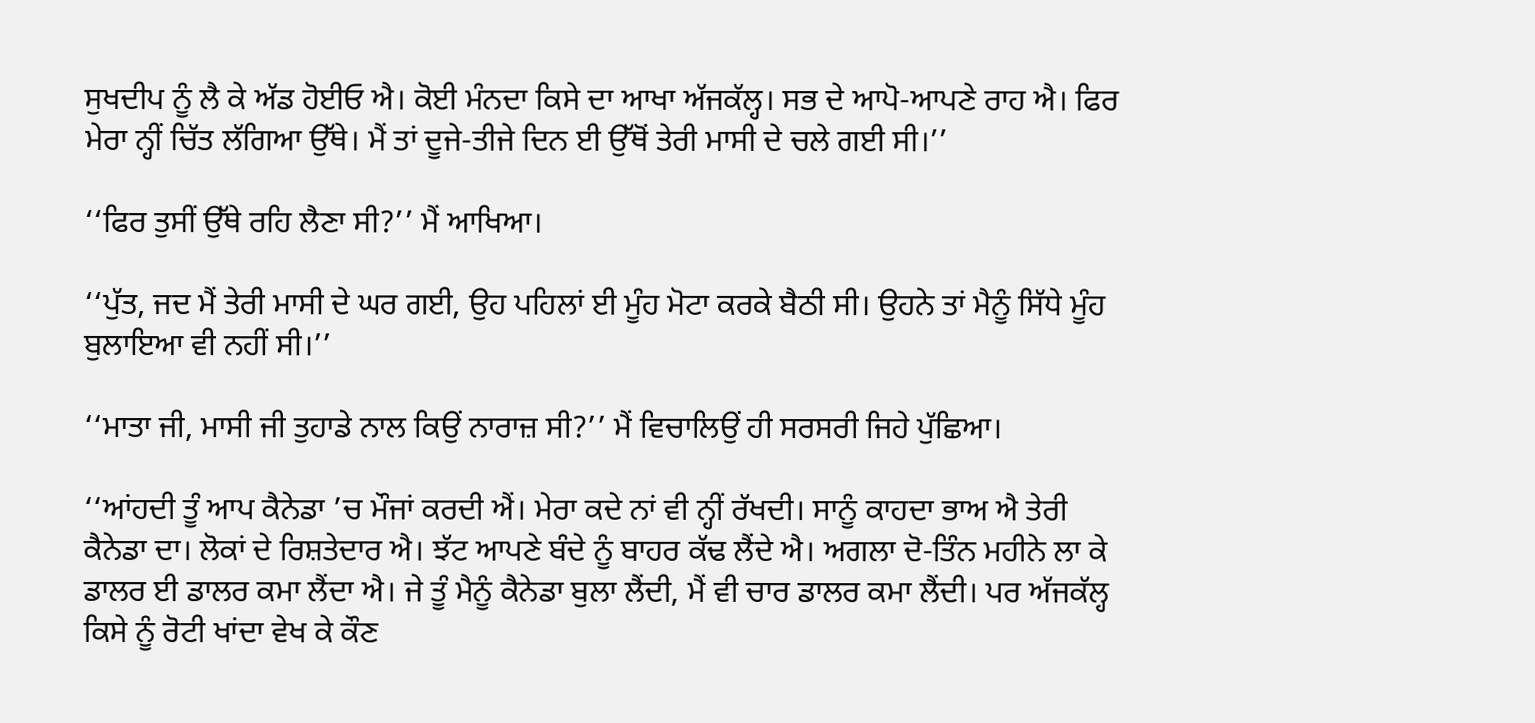ਸੁਖਦੀਪ ਨੂੰ ਲੈ ਕੇ ਅੱਡ ਹੋਈਓ ਐ। ਕੋਈ ਮੰਨਦਾ ਕਿਸੇ ਦਾ ਆਖਾ ਅੱਜਕੱਲ੍ਹ। ਸਭ ਦੇ ਆਪੋ-ਆਪਣੇ ਰਾਹ ਐ। ਫਿਰ ਮੇਰਾ ਨ੍ਹੀਂ ਚਿੱਤ ਲੱਗਿਆ ਉੱਥੇ। ਮੈਂ ਤਾਂ ਦੂਜੇ-ਤੀਜੇ ਦਿਨ ਈ ਉੱਥੋਂ ਤੇਰੀ ਮਾਸੀ ਦੇ ਚਲੇ ਗਈ ਸੀ।’’

‘‘ਫਿਰ ਤੁਸੀਂ ਉੱਥੇ ਰਹਿ ਲੈਣਾ ਸੀ?’’ ਮੈਂ ਆਖਿਆ।

‘‘ਪੁੱਤ, ਜਦ ਮੈਂ ਤੇਰੀ ਮਾਸੀ ਦੇ ਘਰ ਗਈ, ਉਹ ਪਹਿਲਾਂ ਈ ਮੂੰਹ ਮੋਟਾ ਕਰਕੇ ਬੈਠੀ ਸੀ। ਉਹਨੇ ਤਾਂ ਮੈਨੂੰ ਸਿੱਧੇ ਮੂੰਹ ਬੁਲਾਇਆ ਵੀ ਨਹੀਂ ਸੀ।’’

‘‘ਮਾਤਾ ਜੀ, ਮਾਸੀ ਜੀ ਤੁਹਾਡੇ ਨਾਲ ਕਿਉਂ ਨਾਰਾਜ਼ ਸੀ?’’ ਮੈਂ ਵਿਚਾਲਿਉਂ ਹੀ ਸਰਸਰੀ ਜਿਹੇ ਪੁੱਛਿਆ।

‘‘ਆਂਹਦੀ ਤੂੰ ਆਪ ਕੈਨੇਡਾ ’ਚ ਮੌਜਾਂ ਕਰਦੀ ਐਂ। ਮੇਰਾ ਕਦੇ ਨਾਂ ਵੀ ਨ੍ਹੀਂ ਰੱਖਦੀ। ਸਾਨੂੰ ਕਾਹਦਾ ਭਾਅ ਐ ਤੇਰੀ ਕੈਨੇਡਾ ਦਾ। ਲੋਕਾਂ ਦੇ ਰਿਸ਼ਤੇਦਾਰ ਐ। ਝੱਟ ਆਪਣੇ ਬੰਦੇ ਨੂੰ ਬਾਹਰ ਕੱਢ ਲੈਂਦੇ ਐ। ਅਗਲਾ ਦੋ-ਤਿੰਨ ਮਹੀਨੇ ਲਾ ਕੇ ਡਾਲਰ ਈ ਡਾਲਰ ਕਮਾ ਲੈਂਦਾ ਐ। ਜੇ ਤੂੰ ਮੈਨੂੰ ਕੈਨੇਡਾ ਬੁਲਾ ਲੈਂਦੀ, ਮੈਂ ਵੀ ਚਾਰ ਡਾਲਰ ਕਮਾ ਲੈਂਦੀ। ਪਰ ਅੱਜਕੱਲ੍ਹ ਕਿਸੇ ਨੂੰ ਰੋਟੀ ਖਾਂਦਾ ਵੇਖ ਕੇ ਕੌਣ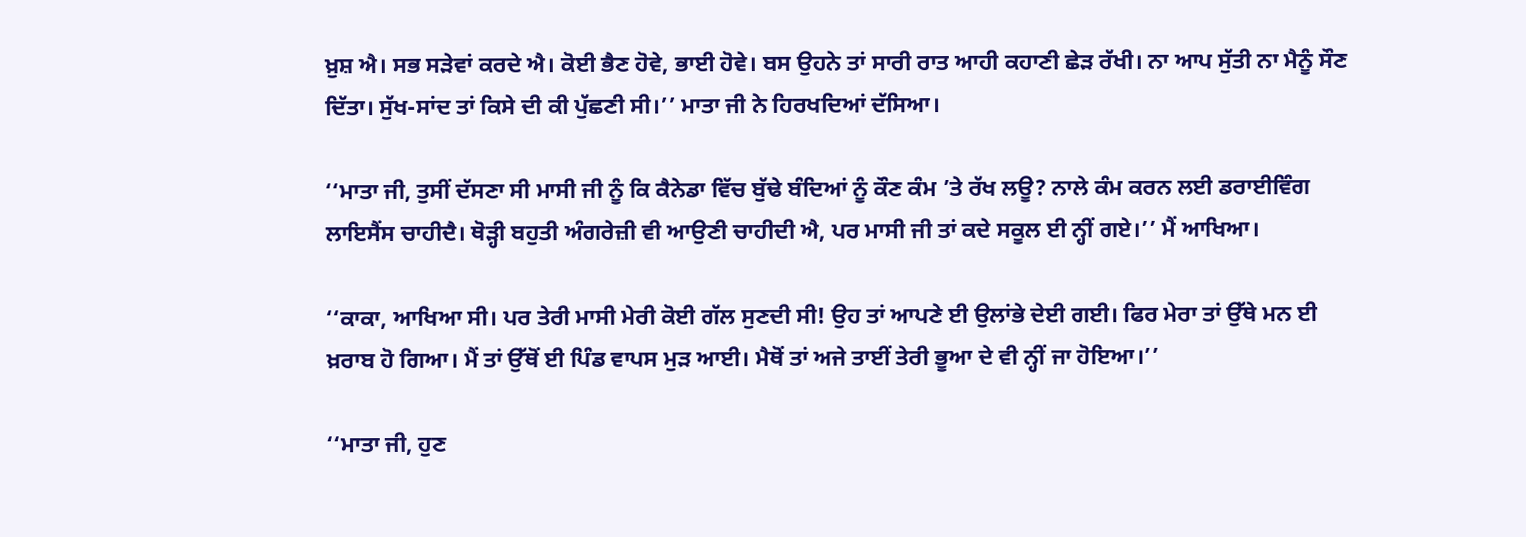ਖ਼ੁਸ਼ ਐ। ਸਭ ਸੜੇਵਾਂ ਕਰਦੇ ਐ। ਕੋਈ ਭੈਣ ਹੋਵੇ, ਭਾਈ ਹੋਵੇ। ਬਸ ਉਹਨੇ ਤਾਂ ਸਾਰੀ ਰਾਤ ਆਹੀ ਕਹਾਣੀ ਛੇੜ ਰੱਖੀ। ਨਾ ਆਪ ਸੁੱਤੀ ਨਾ ਮੈਨੂੰ ਸੌਣ ਦਿੱਤਾ। ਸੁੱਖ-ਸਾਂਦ ਤਾਂ ਕਿਸੇ ਦੀ ਕੀ ਪੁੱਛਣੀ ਸੀ।’’ ਮਾਤਾ ਜੀ ਨੇ ਹਿਰਖਦਿਆਂ ਦੱਸਿਆ।

‘‘ਮਾਤਾ ਜੀ, ਤੁਸੀਂ ਦੱਸਣਾ ਸੀ ਮਾਸੀ ਜੀ ਨੂੰ ਕਿ ਕੈਨੇਡਾ ਵਿੱਚ ਬੁੱਢੇ ਬੰਦਿਆਂ ਨੂੰ ਕੌਣ ਕੰਮ ’ਤੇ ਰੱਖ ਲਊ? ਨਾਲੇ ਕੰਮ ਕਰਨ ਲਈ ਡਰਾਈਵਿੰਗ ਲਾਇਸੈਂਸ ਚਾਹੀਦੈ। ਥੋੜ੍ਹੀ ਬਹੁਤੀ ਅੰਗਰੇਜ਼ੀ ਵੀ ਆਉਣੀ ਚਾਹੀਦੀ ਐ, ਪਰ ਮਾਸੀ ਜੀ ਤਾਂ ਕਦੇ ਸਕੂਲ ਈ ਨ੍ਹੀਂ ਗਏ।’’ ਮੈਂ ਆਖਿਆ।

‘‘ਕਾਕਾ, ਆਖਿਆ ਸੀ। ਪਰ ਤੇਰੀ ਮਾਸੀ ਮੇਰੀ ਕੋਈ ਗੱਲ ਸੁਣਦੀ ਸੀ! ਉਹ ਤਾਂ ਆਪਣੇ ਈ ਉਲਾਂਭੇ ਦੇਈ ਗਈ। ਫਿਰ ਮੇਰਾ ਤਾਂ ਉੱਥੇ ਮਨ ਈ ਖ਼ਰਾਬ ਹੋ ਗਿਆ। ਮੈਂ ਤਾਂ ਉੱਥੋਂ ਈ ਪਿੰਡ ਵਾਪਸ ਮੁੜ ਆਈ। ਮੈਥੋਂ ਤਾਂ ਅਜੇ ਤਾਈਂ ਤੇਰੀ ਭੂਆ ਦੇ ਵੀ ਨ੍ਹੀਂ ਜਾ ਹੋਇਆ।’’

‘‘ਮਾਤਾ ਜੀ, ਹੁਣ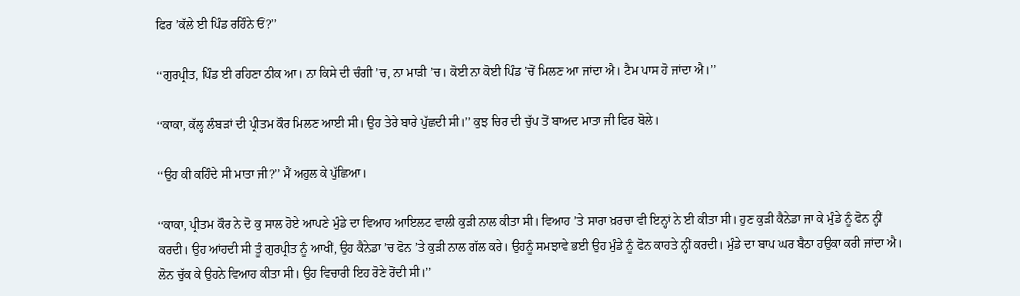ਫਿਰ ’ਕੱਲੇ ਈ ਪਿੰਡ ਰਹਿੰਨੇ ਓਂ?’’

‘‘ਗੁਰਪ੍ਰੀਤ, ਪਿੰਡ ਈ ਰਹਿਣਾ ਠੀਕ ਆ। ਨਾ ਕਿਸੇ ਦੀ ਚੰਗੀ ’ਚ, ਨਾ ਮਾੜੀ ’ਚ। ਕੋਈ ਨਾ ਕੋਈ ਪਿੰਡ ’ਚੋਂ ਮਿਲਣ ਆ ਜਾਂਦਾ ਐ। ਟੈਮ ਪਾਸ ਹੋ ਜਾਂਦਾ ਐ।’’

‘‘ਕਾਕਾ, ਕੱਲ੍ਹ ਲੰਬੜਾਂ ਦੀ ਪ੍ਰੀਤਮ ਕੌਰ ਮਿਲਣ ਆਈ ਸੀ। ਉਹ ਤੇਰੇ ਬਾਰੇ ਪੁੱਛਦੀ ਸੀ।’’ ਕੁਝ ਚਿਰ ਦੀ ਚੁੱਪ ਤੋਂ ਬਾਅਦ ਮਾਤਾ ਜੀ ਫਿਰ ਬੋਲੇ।

‘‘ਉਹ ਕੀ ਕਹਿੰਦੇ ਸੀ ਮਾਤਾ ਜੀ?’’ ਮੈਂ ਅਹੁਲ ਕੇ ਪੁੱਛਿਆ।

‘‘ਕਾਕਾ, ਪ੍ਰੀਤਮ ਕੌਰ ਨੇ ਦੋ ਕੁ ਸਾਲ ਹੋਏ ਆਪਣੇ ਮੁੰਡੇ ਦਾ ਵਿਆਹ ਆਇਲਟ ਵਾਲੀ ਕੁੜੀ ਨਾਲ ਕੀਤਾ ਸੀ। ਵਿਆਹ ’ਤੇ ਸਾਰਾ ਖ਼ਰਚਾ ਵੀ ਇਨ੍ਹਾਂ ਨੇ ਈ ਕੀਤਾ ਸੀ। ਹੁਣ ਕੁੜੀ ਕੈਨੇਡਾ ਜਾ ਕੇ ਮੁੰਡੇ ਨੂੰ ਫੋਨ ਨ੍ਹੀਂ ਕਰਦੀ। ਉਹ ਆਂਹਦੀ ਸੀ ਤੂੰ ਗੁਰਪ੍ਰੀਤ ਨੂੰ ਆਖੀਂ, ਉਹ ਕੈਨੇਡਾ ’ਚ ਫੋਨ ’ਤੇ ਕੁੜੀ ਨਾਲ ਗੱਲ ਕਰੇ। ਉਹਨੂੰ ਸਮਝਾਵੇ ਭਈ ਉਹ ਮੁੰਡੇ ਨੂੰ ਫੋਨ ਕਾਹਤੇ ਨ੍ਹੀਂ ਕਰਦੀ। ਮੁੰਡੇ ਦਾ ਬਾਪ ਘਰ ਬੈਠਾ ਹਉਕਾ ਕਰੀ ਜਾਂਦਾ ਐ। ਲੋਨ ਚੁੱਕ ਕੇ ਉਹਨੇ ਵਿਆਹ ਕੀਤਾ ਸੀ। ਉਹ ਵਿਚਾਰੀ ਇਹ ਰੋਣੇ ਰੋਂਦੀ ਸੀ।’’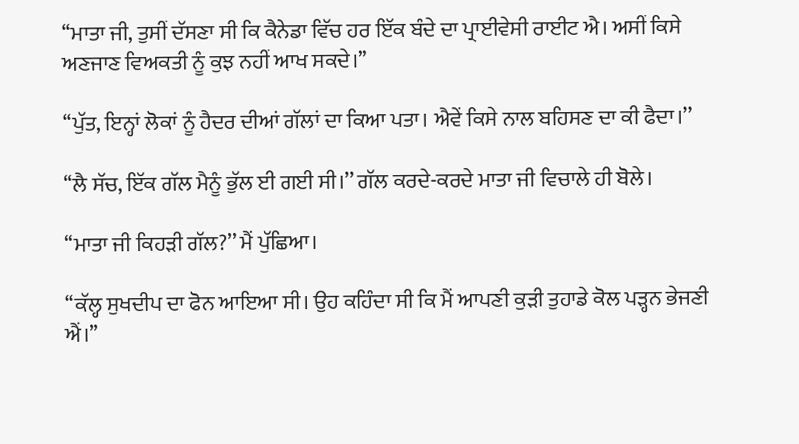‘‘ਮਾਤਾ ਜੀ, ਤੁਸੀਂ ਦੱਸਣਾ ਸੀ ਕਿ ਕੈਨੇਡਾ ਵਿੱਚ ਹਰ ਇੱਕ ਬੰਦੇ ਦਾ ਪ੍ਰਾਈਵੇਸੀ ਰਾਈਟ ਐ। ਅਸੀਂ ਕਿਸੇ ਅਣਜਾਣ ਵਿਅਕਤੀ ਨੂੰ ਕੁਝ ਨਹੀਂ ਆਖ ਸਕਦੇ।’’

‘‘ਪੁੱਤ, ਇਨ੍ਹਾਂ ਲੋਕਾਂ ਨੂੰ ਹੈਦਰ ਦੀਆਂ ਗੱਲਾਂ ਦਾ ਕਿਆ ਪਤਾ। ਐਵੇਂ ਕਿਸੇ ਨਾਲ ਬਹਿਸਣ ਦਾ ਕੀ ਫੈਦਾ।’’

‘‘ਲੈ ਸੱਚ, ਇੱਕ ਗੱਲ ਮੈਨੂੰ ਭੁੱਲ ਈ ਗਈ ਸੀ।’’ ਗੱਲ ਕਰਦੇ-ਕਰਦੇ ਮਾਤਾ ਜੀ ਵਿਚਾਲੇ ਹੀ ਬੋਲੇ।

‘‘ਮਾਤਾ ਜੀ ਕਿਹੜੀ ਗੱਲ?’’ ਮੈਂ ਪੁੱਛਿਆ।

‘‘ਕੱਲ੍ਹ ਸੁਖਦੀਪ ਦਾ ਫੋਨ ਆਇਆ ਸੀ। ਉਹ ਕਹਿੰਦਾ ਸੀ ਕਿ ਮੈਂ ਆਪਣੀ ਕੁੜੀ ਤੁਹਾਡੇ ਕੋਲ ਪੜ੍ਹਨ ਭੇਜਣੀ ਐਂ।’’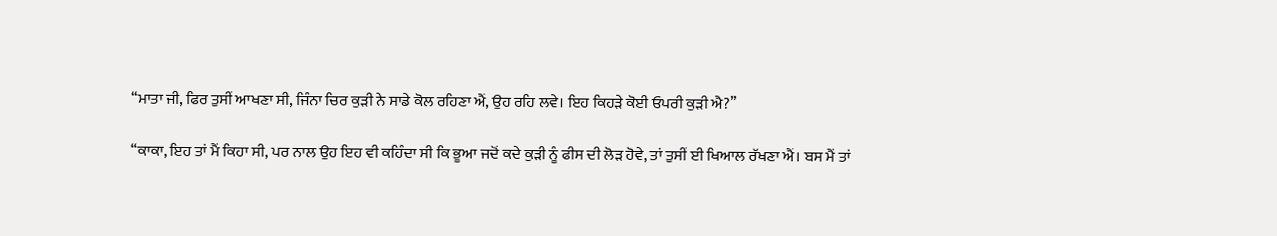‘‘ਮਾਤਾ ਜੀ, ਫਿਰ ਤੁਸੀਂ ਆਖਣਾ ਸੀ, ਜਿੰਨਾ ਚਿਰ ਕੁੜੀ ਨੇ ਸਾਡੇ ਕੋਲ ਰਹਿਣਾ ਐਂ, ਉਹ ਰਹਿ ਲਵੇ। ਇਹ ਕਿਹੜੇ ਕੋਈ ਓਪਰੀ ਕੁੜੀ ਐ?’’

‘‘ਕਾਕਾ, ਇਹ ਤਾਂ ਮੈਂ ਕਿਹਾ ਸੀ, ਪਰ ਨਾਲ ਉਹ ਇਹ ਵੀ ਕਹਿੰਦਾ ਸੀ ਕਿ ਭੂਆ ਜਦੋਂ ਕਦੇ ਕੁੜੀ ਨੂੰ ਫੀਸ ਦੀ ਲੋੜ ਹੋਵੇ, ਤਾਂ ਤੁਸੀਂ ਈ ਖਿਆਲ ਰੱਖਣਾ ਐਂ। ਬਸ ਮੈਂ ਤਾਂ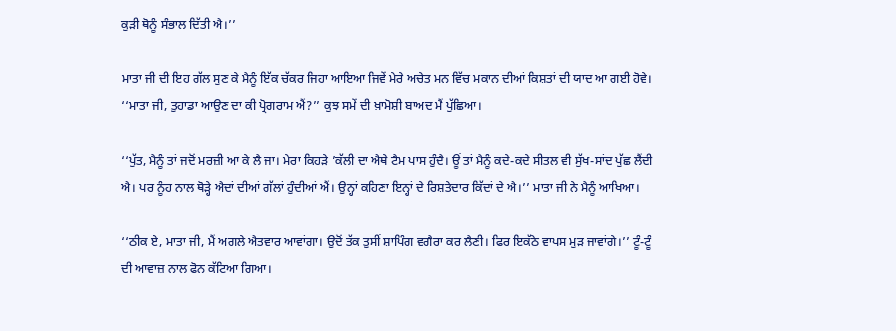ਕੁੜੀ ਥੋਨੂੰ ਸੰਭਾਲ ਦਿੱਤੀ ਐ।’’

ਮਾਤਾ ਜੀ ਦੀ ਇਹ ਗੱਲ ਸੁਣ ਕੇ ਮੈਨੂੰ ਇੱਕ ਚੱਕਰ ਜਿਹਾ ਆਇਆ ਜਿਵੇਂ ਮੇਰੇ ਅਚੇਤ ਮਨ ਵਿੱਚ ਮਕਾਨ ਦੀਆਂ ਕਿਸ਼ਤਾਂ ਦੀ ਯਾਦ ਆ ਗਈ ਹੋਵੇ। ‘‘ਮਾਤਾ ਜੀ, ਤੁਹਾਡਾ ਆਉਣ ਦਾ ਕੀ ਪ੍ਰੋਗਰਾਮ ਐਂ?’’ ਕੁਝ ਸਮੇਂ ਦੀ ਖ਼ਾਮੋਸ਼ੀ ਬਾਅਦ ਮੈਂ ਪੁੱਛਿਆ।

‘‘ਪੁੱਤ, ਮੈਨੂੰ ਤਾਂ ਜਦੋਂ ਮਰਜ਼ੀ ਆ ਕੇ ਲੈ ਜਾ। ਮੇਰਾ ਕਿਹੜੇ ’ਕੱਲੀ ਦਾ ਐਥੇ ਟੈਮ ਪਾਸ ਹੁੰਦੈ। ਊਂ ਤਾਂ ਮੈਨੂੰ ਕਦੇ-ਕਦੇ ਸੀਤਲ ਵੀ ਸੁੱਖ-ਸਾਂਦ ਪੁੱਛ ਲੈਂਦੀ ਐ। ਪਰ ਨੂੰਹ ਨਾਲ ਥੋੜ੍ਹੇ ਐਦਾਂ ਦੀਆਂ ਗੱਲਾਂ ਹੁੰਦੀਆਂ ਐਂ। ਉਨ੍ਹਾਂ ਕਹਿਣਾ ਇਨ੍ਹਾਂ ਦੇ ਰਿਸ਼ਤੇਦਾਰ ਕਿੱਦਾਂ ਦੇ ਐ।’’ ਮਾਤਾ ਜੀ ਨੇ ਮੈਨੂੰ ਆਖਿਆ।

‘‘ਠੀਕ ਏ, ਮਾਤਾ ਜੀ, ਮੈਂ ਅਗਲੇ ਐਤਵਾਰ ਆਵਾਂਗਾ। ਉਦੋਂ ਤੱਕ ਤੁਸੀਂ ਸ਼ਾਪਿੰਗ ਵਗੈਰਾ ਕਰ ਲੈਣੀ। ਫਿਰ ਇਕੱਠੇ ਵਾਪਸ ਮੁੜ ਜਾਵਾਂਗੇ।’’ ਟੂੰ-ਟੂੰ ਦੀ ਆਵਾਜ਼ ਨਾਲ ਫੋਨ ਕੱਟਿਆ ਗਿਆ।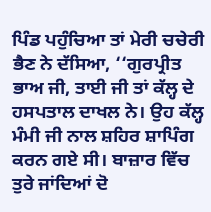ਪਿੰਡ ਪਹੁੰਚਿਆ ਤਾਂ ਮੇਰੀ ਚਚੇਰੀ ਭੈਣ ਨੇ ਦੱਸਿਆ, ‘‘ਗੁਰਪ੍ਰੀਤ ਭਾਅ ਜੀ, ਤਾਈ ਜੀ ਤਾਂ ਕੱਲ੍ਹ ਦੇ ਹਸਪਤਾਲ ਦਾਖਲ ਨੇ। ਉਹ ਕੱਲ੍ਹ ਮੰਮੀ ਜੀ ਨਾਲ ਸ਼ਹਿਰ ਸ਼ਾਪਿੰਗ ਕਰਨ ਗਏ ਸੀ। ਬਾਜ਼ਾਰ ਵਿੱਚ ਤੁਰੇ ਜਾਂਦਿਆਂ ਦੋ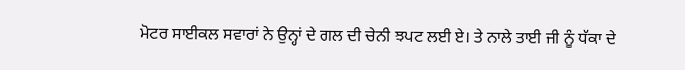ਮੋਟਰ ਸਾਈਕਲ ਸਵਾਰਾਂ ਨੇ ਉਨ੍ਹਾਂ ਦੇ ਗਲ ਦੀ ਚੇਨੀ ਝਪਟ ਲਈ ਏ। ਤੇ ਨਾਲੇ ਤਾਈ ਜੀ ਨੂੰ ਧੱਕਾ ਦੇ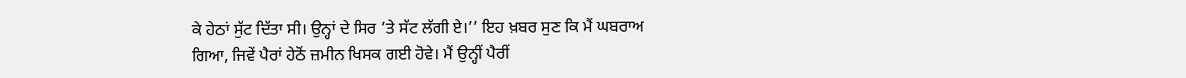ਕੇ ਹੇਠਾਂ ਸੁੱਟ ਦਿੱਤਾ ਸੀ। ਉਨ੍ਹਾਂ ਦੇ ਸਿਰ ’ਤੇ ਸੱਟ ਲੱਗੀ ਏ।’’ ਇਹ ਖ਼ਬਰ ਸੁਣ ਕਿ ਮੈਂ ਘਬਰਾਅ ਗਿਆ, ਜਿਵੇਂ ਪੈਰਾਂ ਹੇਠੋਂ ਜ਼ਮੀਨ ਖਿਸਕ ਗਈ ਹੋਵੇ। ਮੈਂ ਉਨ੍ਹੀਂ ਪੈਰੀਂ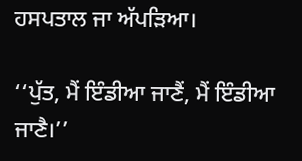ਹਸਪਤਾਲ ਜਾ ਅੱਪੜਿਆ।

‘‘ਪੁੱਤ, ਮੈਂ ਇੰਡੀਆ ਜਾਣੈਂ, ਮੈਂ ਇੰਡੀਆ ਜਾਣੈ।’’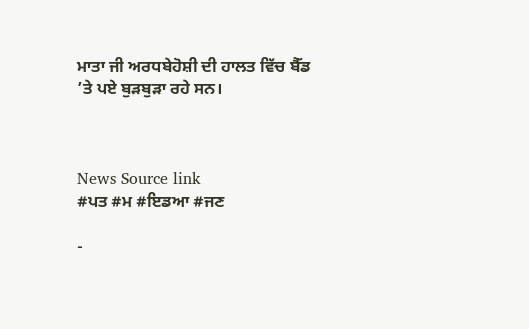ਮਾਤਾ ਜੀ ਅਰਧਬੇਹੋਸ਼ੀ ਦੀ ਹਾਲਤ ਵਿੱਚ ਬੈੱਡ ’ਤੇ ਪਏ ਬੁੜਬੁੜਾ ਰਹੇ ਸਨ।



News Source link
#ਪਤ #ਮ #ਇਡਆ #ਜਣ

-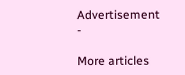Advertisement -

More articles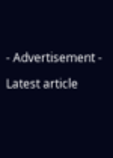- Advertisement -

Latest article